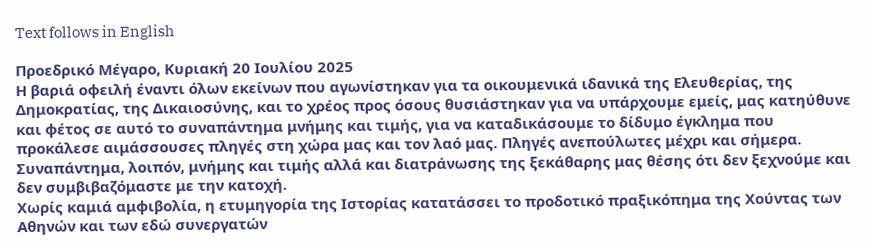Text follows in English

Προεδρικό Μέγαρο, Κυριακή 20 Ιουλίου 2025
Η βαριά οφειλή έναντι όλων εκείνων που αγωνίστηκαν για τα οικουμενικά ιδανικά της Ελευθερίας, της Δημοκρατίας, της Δικαιοσύνης, και το χρέος προς όσους θυσιάστηκαν για να υπάρχουμε εμείς, μας κατηύθυνε και φέτος σε αυτό το συναπάντημα μνήμης και τιμής, για να καταδικάσουμε το δίδυμο έγκλημα που προκάλεσε αιμάσσουσες πληγές στη χώρα μας και τον λαό μας. Πληγές ανεπούλωτες μέχρι και σήμερα. Συναπάντημα, λοιπόν, μνήμης και τιμής αλλά και διατράνωσης της ξεκάθαρης μας θέσης ότι δεν ξεχνούμε και δεν συμβιβαζόμαστε με την κατοχή.
Χωρίς καμιά αμφιβολία, η ετυμηγορία της Ιστορίας κατατάσσει το προδοτικό πραξικόπημα της Χούντας των Αθηνών και των εδώ συνεργατών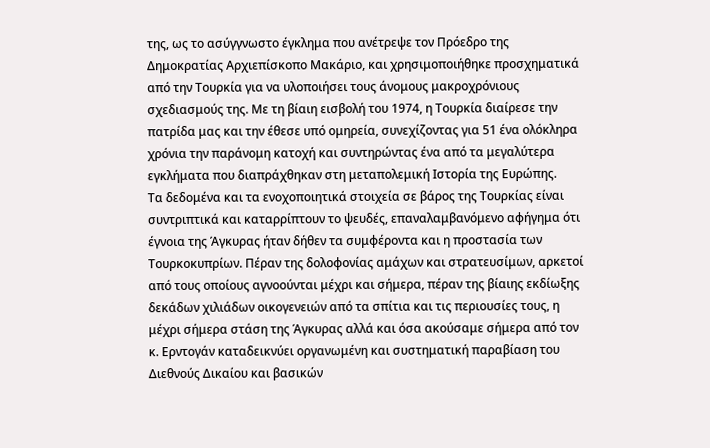της, ως το ασύγγνωστο έγκλημα που ανέτρεψε τον Πρόεδρο της Δημοκρατίας Αρχιεπίσκοπο Μακάριο, και χρησιμοποιήθηκε προσχηματικά από την Τουρκία για να υλοποιήσει τους άνομους μακροχρόνιους σχεδιασμούς της. Με τη βίαιη εισβολή του 1974, η Τουρκία διαίρεσε την πατρίδα μας και την έθεσε υπό ομηρεία, συνεχίζοντας για 51 ένα ολόκληρα χρόνια την παράνομη κατοχή και συντηρώντας ένα από τα μεγαλύτερα εγκλήματα που διαπράχθηκαν στη μεταπολεμική Iστορία της Ευρώπης.
Τα δεδομένα και τα ενοχοποιητικά στοιχεία σε βάρος της Τουρκίας είναι συντριπτικά και καταρρίπτουν το ψευδές, επαναλαμβανόμενο αφήγημα ότι έγνοια της Άγκυρας ήταν δήθεν τα συμφέροντα και η προστασία των Τουρκοκυπρίων. Πέραν της δολοφονίας αμάχων και στρατευσίμων, αρκετοί από τους οποίους αγνοούνται μέχρι και σήμερα, πέραν της βίαιης εκδίωξης δεκάδων χιλιάδων οικογενειών από τα σπίτια και τις περιουσίες τους, η μέχρι σήμερα στάση της Άγκυρας αλλά και όσα ακούσαμε σήμερα από τον κ. Ερντογάν καταδεικνύει οργανωμένη και συστηματική παραβίαση του Διεθνούς Δικαίου και βασικών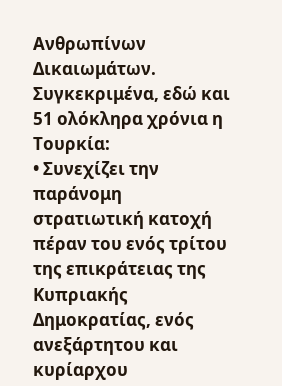Ανθρωπίνων Δικαιωμάτων. Συγκεκριμένα, εδώ και 51 ολόκληρα χρόνια η Τουρκία:
• Συνεχίζει την παράνομη στρατιωτική κατοχή πέραν του ενός τρίτου της επικράτειας της Κυπριακής Δημοκρατίας, ενός ανεξάρτητου και κυρίαρχου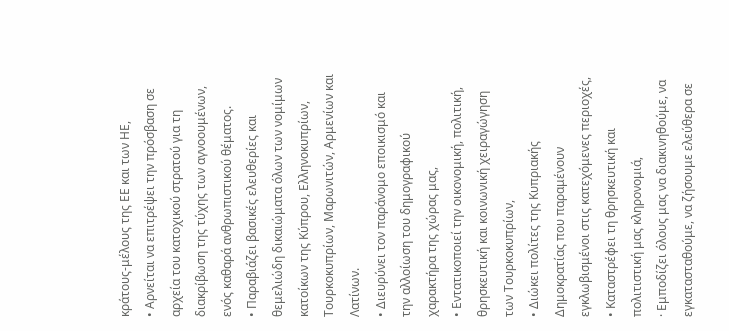κράτους-μέλους της ΕΕ και των ΗΕ,
• Αρνείται να επιτρέψει την πρόσβαση σε αρχεία του κατοχικού στρατού για τη διακρίβωση της τύχης των αγνοουμένων, ενός καθαρά ανθρωπιστικού θέματος.
• Παραβιάζει βασικές ελευθερίες και θεμελιώδη δικαιώματα όλων των νομίμων κατοίκων της Κύπρου, Ελληνοκυπρίων, Τουρκοκυπρίων, Μαρωνιτών, Αρμενίων και Λατίνων.
• Διευρύνει τον παράνομο εποικισμό και την αλλοίωση του δημογραφικού χαρακτήρα της χώρας μας,
• Εντατικοποιεί την οικονομική, πολιτική, θρησκευτική και κοινωνική χειραγώγηση των Τουρκοκυπρίων,
• Διώκει πολίτες της Κυπριακής Δημοκρατίας που παραμένουν εγκλωβισμένοι στις κατεχόμενες περιοχές,
• Καταστρέφει τη θρησκευτική και πολιτιστική μας κληρονομιά,
· Εμποδίζει όλους μας να διακινηθούμε, να εγκατασταθούμε, να ζήσουμε ελεύθερα σε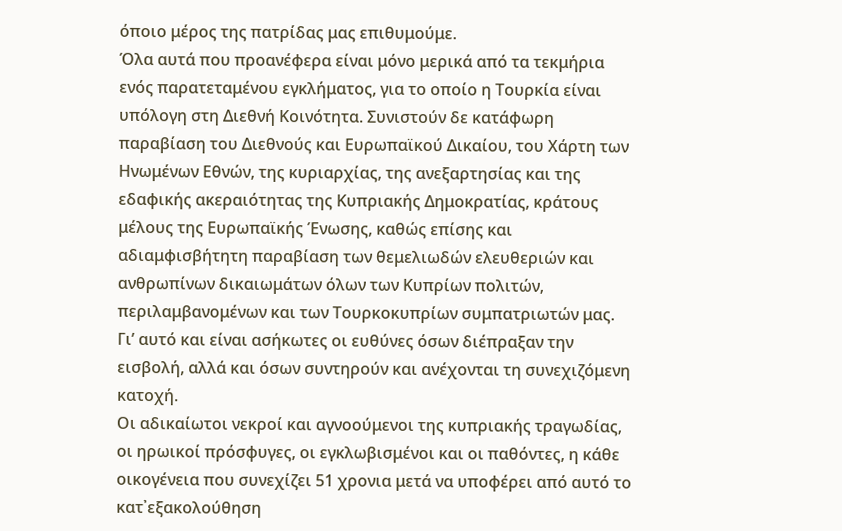όποιο μέρος της πατρίδας μας επιθυμούμε.
Όλα αυτά που προανέφερα είναι μόνο μερικά από τα τεκμήρια ενός παρατεταμένου εγκλήματος, για το οποίο η Τουρκία είναι υπόλογη στη Διεθνή Κοινότητα. Συνιστούν δε κατάφωρη παραβίαση του Διεθνούς και Ευρωπαϊκού Δικαίου, του Χάρτη των Ηνωμένων Εθνών, της κυριαρχίας, της ανεξαρτησίας και της εδαφικής ακεραιότητας της Κυπριακής Δημοκρατίας, κράτους μέλους της Ευρωπαϊκής Ένωσης, καθώς επίσης και αδιαμφισβήτητη παραβίαση των θεμελιωδών ελευθεριών και ανθρωπίνων δικαιωμάτων όλων των Κυπρίων πολιτών, περιλαμβανομένων και των Τουρκοκυπρίων συμπατριωτών μας. Γι’ αυτό και είναι ασήκωτες οι ευθύνες όσων διέπραξαν την εισβολή, αλλά και όσων συντηρούν και ανέχονται τη συνεχιζόμενη κατοχή.
Οι αδικαίωτοι νεκροί και αγνοούμενοι της κυπριακής τραγωδίας, οι ηρωικοί πρόσφυγες, οι εγκλωβισμένοι και οι παθόντες, η κάθε οικογένεια που συνεχίζει 51 χρονια μετά να υποφέρει από αυτό το κατ᾽εξακολούθηση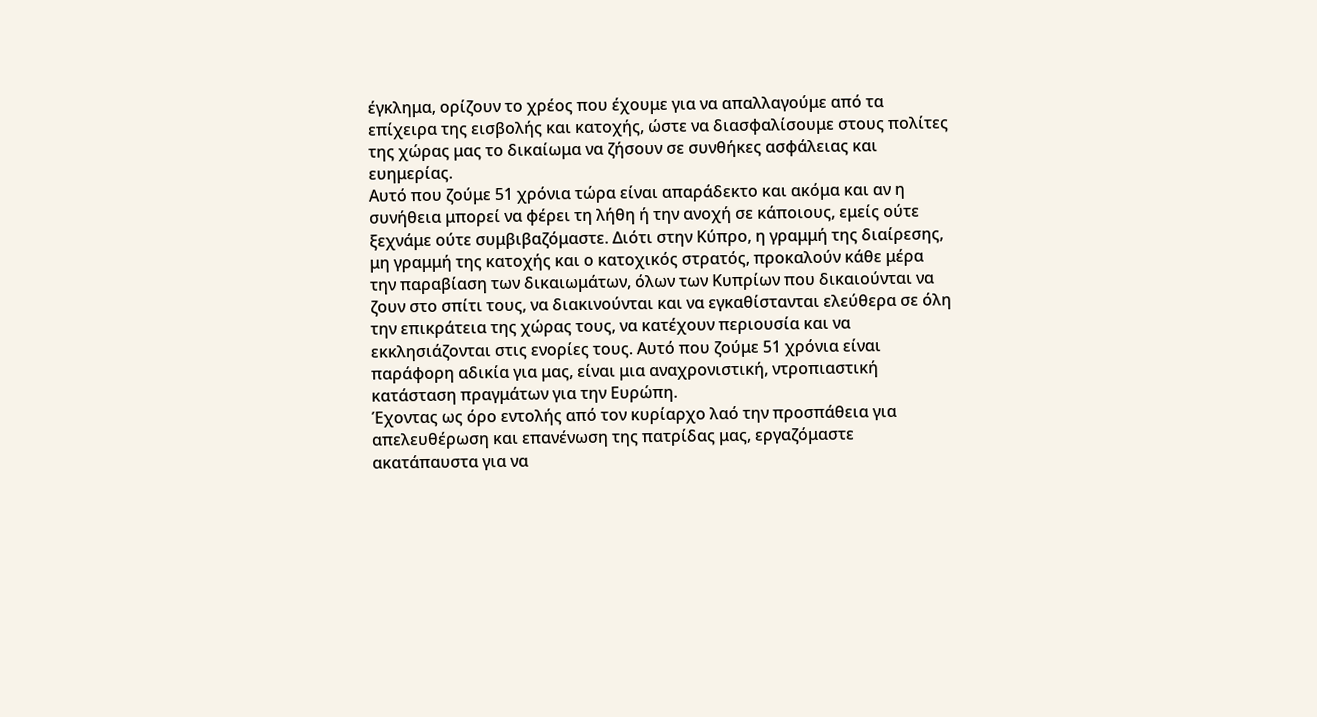έγκλημα, ορίζουν το χρέος που έχουμε για να απαλλαγούμε από τα επίχειρα της εισβολής και κατοχής, ώστε να διασφαλίσουμε στους πολίτες της χώρας μας το δικαίωμα να ζήσουν σε συνθήκες ασφάλειας και ευημερίας.
Αυτό που ζούμε 51 χρόνια τώρα είναι απαράδεκτο και ακόμα και αν η συνήθεια μπορεί να φέρει τη λήθη ή την ανοχή σε κάποιους, εμείς ούτε ξεχνάμε ούτε συμβιβαζόμαστε. Διότι στην Κύπρο, η γραμμή της διαίρεσης, μη γραμμή της κατοχής και ο κατοχικός στρατός, προκαλούν κάθε μέρα την παραβίαση των δικαιωμάτων, όλων των Κυπρίων που δικαιούνται να ζουν στο σπίτι τους, να διακινούνται και να εγκαθίστανται ελεύθερα σε όλη την επικράτεια της χώρας τους, να κατέχουν περιουσία και να εκκλησιάζονται στις ενορίες τους. Αυτό που ζούμε 51 χρόνια είναι παράφορη αδικία για μας, είναι μια αναχρονιστική, ντροπιαστική κατάσταση πραγμάτων για την Ευρώπη.
Έχοντας ως όρο εντολής από τον κυρίαρχο λαό την προσπάθεια για απελευθέρωση και επανένωση της πατρίδας μας, εργαζόμαστε ακατάπαυστα για να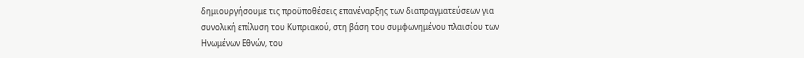δημιουργήσουμε τις προϋποθέσεις επανέναρξης των διαπραγματεύσεων για συνολική επίλυση του Κυπριακού, στη βάση του συμφωνημένου πλαισίου των Ηνωμένων Εθνών, του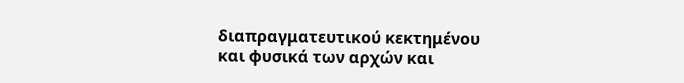διαπραγματευτικού κεκτημένου και φυσικά των αρχών και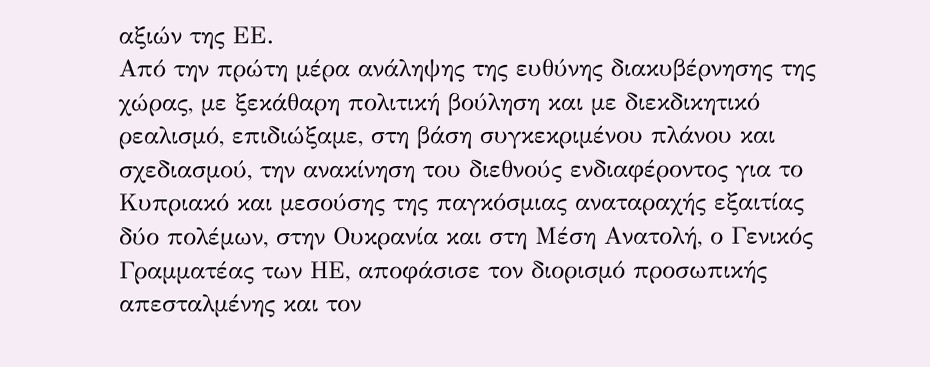αξιών της ΕΕ.
Από την πρώτη μέρα ανάληψης της ευθύνης διακυβέρνησης της χώρας, με ξεκάθαρη πολιτική βούληση και με διεκδικητικό ρεαλισμό, επιδιώξαμε, στη βάση συγκεκριμένου πλάνου και σχεδιασμού, την ανακίνηση του διεθνούς ενδιαφέροντος για το Κυπριακό και μεσούσης της παγκόσμιας αναταραχής εξαιτίας δύο πολέμων, στην Ουκρανία και στη Μέση Ανατολή, ο Γενικός Γραμματέας των ΗΕ, αποφάσισε τον διορισμό προσωπικής απεσταλμένης και τον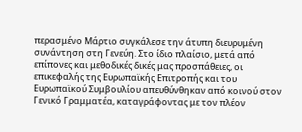περασμένο Μάρτιο συγκάλεσε την άτυπη διευρυμένη συνάντηση στη Γενεύη. Στο ίδιο πλαίσιο, μετά από επίπονες και μεθοδικές δικές μας προσπάθειες, οι επικεφαλής της Ευρωπαϊκής Επιτροπής και του Ευρωπαϊκού Συμβουλίου απευθύνθηκαν από κοινού στον Γενικό Γραμματέα, καταγράφοντας με τον πλέον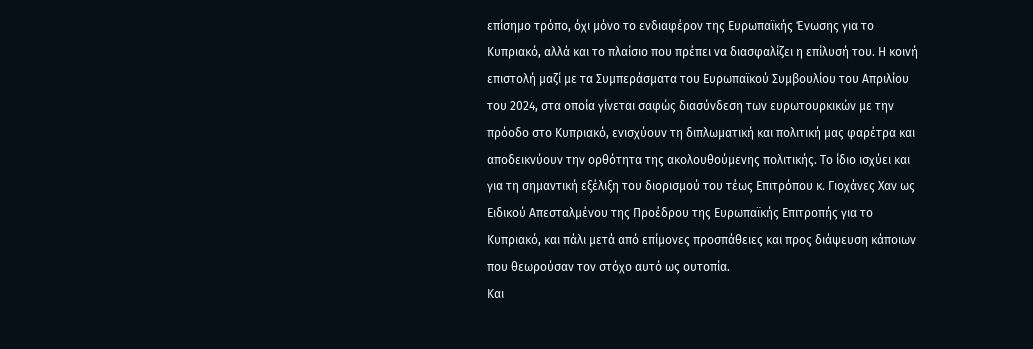επίσημο τρόπο, όχι μόνο το ενδιαφέρον της Ευρωπαϊκής Ένωσης για το Κυπριακό, αλλά και το πλαίσιο που πρέπει να διασφαλίζει η επίλυσή του. Η κοινή επιστολή μαζί με τα Συμπεράσματα του Ευρωπαϊκού Συμβουλίου του Απριλίου του 2024, στα οποία γίνεται σαφώς διασύνδεση των ευρωτουρκικών με την πρόοδο στο Κυπριακό, ενισχύουν τη διπλωματική και πολιτική μας φαρέτρα και αποδεικνύουν την ορθότητα της ακολουθούμενης πολιτικής. Το ίδιο ισχύει και για τη σημαντική εξέλιξη του διορισμού του τέως Επιτρόπου κ. Γιοχάνες Χαν ως Ειδικού Απεσταλμένου της Προέδρου της Ευρωπαϊκής Επιτροπής για το Κυπριακό, και πάλι μετά από επίμονες προσπάθειες και προς διάψευση κάποιων που θεωρούσαν τον στόχο αυτό ως ουτοπία.
Και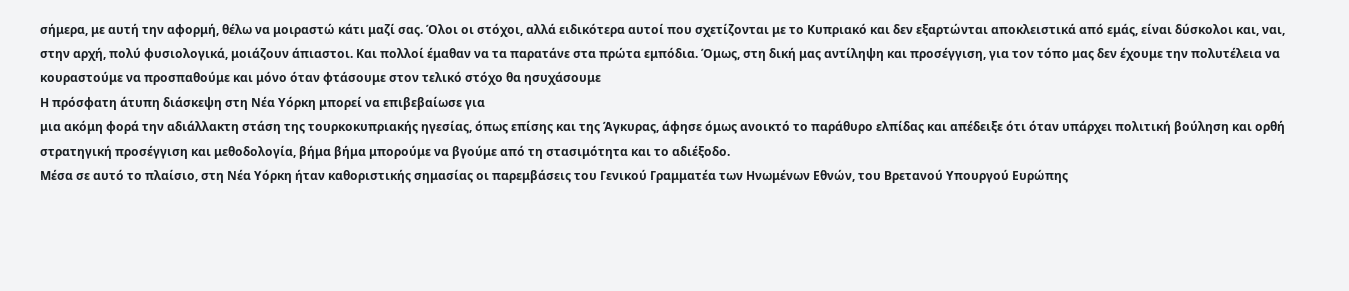σήμερα, με αυτή την αφορμή, θέλω να μοιραστώ κάτι μαζί σας. Όλοι οι στόχοι, αλλά ειδικότερα αυτοί που σχετίζονται με το Κυπριακό και δεν εξαρτώνται αποκλειστικά από εμάς, είναι δύσκολοι και, ναι, στην αρχή, πολύ φυσιολογικά, μοιάζουν άπιαστοι. Και πολλοί έμαθαν να τα παρατάνε στα πρώτα εμπόδια. Όμως, στη δική μας αντίληψη και προσέγγιση, για τον τόπο μας δεν έχουμε την πολυτέλεια να κουραστούμε να προσπαθούμε και μόνο όταν φτάσουμε στον τελικό στόχο θα ησυχάσουμε
Η πρόσφατη άτυπη διάσκεψη στη Νέα Υόρκη μπορεί να επιβεβαίωσε για
μια ακόμη φορά την αδιάλλακτη στάση της τουρκοκυπριακής ηγεσίας, όπως επίσης και της Άγκυρας, άφησε όμως ανοικτό το παράθυρο ελπίδας και απέδειξε ότι όταν υπάρχει πολιτική βούληση και ορθή στρατηγική προσέγγιση και μεθοδολογία, βήμα βήμα μπορούμε να βγούμε από τη στασιμότητα και το αδιέξοδο.
Μέσα σε αυτό το πλαίσιο, στη Νέα Υόρκη ήταν καθοριστικής σημασίας οι παρεμβάσεις του Γενικού Γραμματέα των Ηνωμένων Εθνών, του Βρετανού Υπουργού Ευρώπης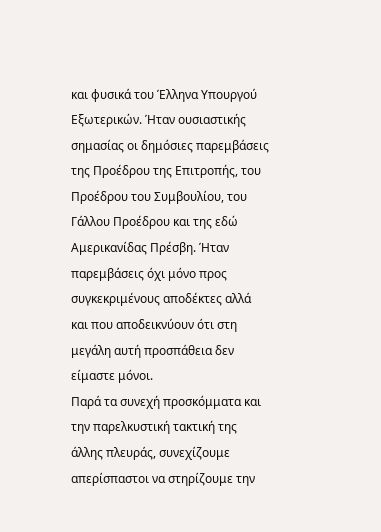και φυσικά του Έλληνα Υπουργού Εξωτερικών. Ήταν ουσιαστικής σημασίας οι δημόσιες παρεμβάσεις της Προέδρου της Επιτροπής, του Προέδρου του Συμβουλίου, του Γάλλου Προέδρου και της εδώ Αμερικανίδας Πρέσβη. Ήταν παρεμβάσεις όχι μόνο προς συγκεκριμένους αποδέκτες αλλά και που αποδεικνύουν ότι στη μεγάλη αυτή προσπάθεια δεν είμαστε μόνοι.
Παρά τα συνεχή προσκόμματα και την παρελκυστική τακτική της άλλης πλευράς, συνεχίζουμε απερίσπαστοι να στηρίζουμε την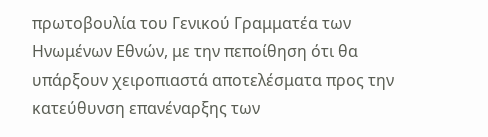πρωτοβουλία του Γενικού Γραμματέα των Ηνωμένων Εθνών, με την πεποίθηση ότι θα υπάρξουν χειροπιαστά αποτελέσματα προς την κατεύθυνση επανέναρξης των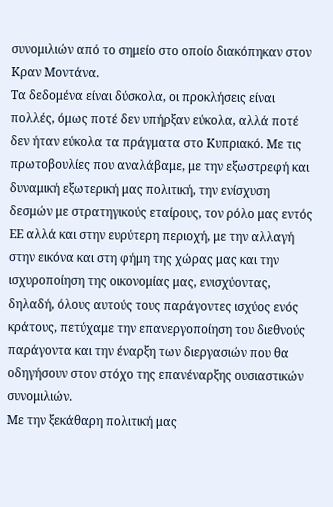συνομιλιών από το σημείο στο οποίο διακόπηκαν στον Κραν Μοντάνα.
Τα δεδομένα είναι δύσκολα, οι προκλήσεις είναι πολλές, όμως ποτέ δεν υπήρξαν εύκολα, αλλά ποτέ δεν ήταν εύκολα τα πράγματα στο Κυπριακό. Με τις πρωτοβουλίες που αναλάβαμε, με την εξωστρεφή και δυναμική εξωτερική μας πολιτική, την ενίσχυση δεσμών με στρατηγικούς εταίρους, τον ρόλο μας εντός ΕΕ αλλά και στην ευρύτερη περιοχή, με την αλλαγή στην εικόνα και στη φήμη της χώρας μας και την ισχυροποίηση της οικονομίας μας, ενισχύοντας, δηλαδή, όλους αυτούς τους παράγοντες ισχύος ενός κράτους, πετύχαμε την επανεργοποίηση του διεθνούς παράγοντα και την έναρξη των διεργασιών που θα οδηγήσουν στον στόχο της επανέναρξης ουσιαστικών συνομιλιών.
Με την ξεκάθαρη πολιτική μας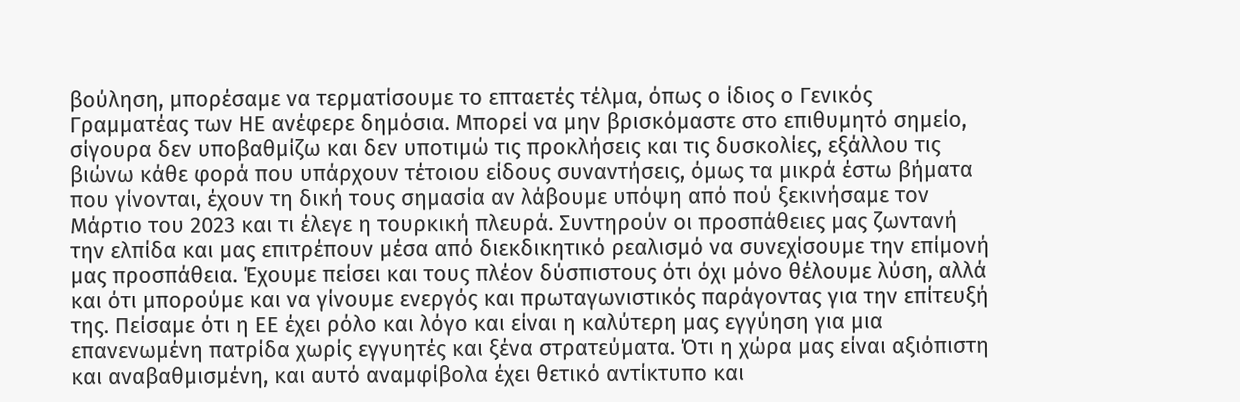βούληση, μπορέσαμε να τερματίσουμε το επταετές τέλμα, όπως ο ίδιος ο Γενικός Γραμματέας των ΗΕ ανέφερε δημόσια. Μπορεί να μην βρισκόμαστε στο επιθυμητό σημείο, σίγουρα δεν υποβαθμίζω και δεν υποτιμώ τις προκλήσεις και τις δυσκολίες, εξάλλου τις βιώνω κάθε φορά που υπάρχουν τέτοιου είδους συναντήσεις, όμως τα μικρά έστω βήματα που γίνονται, έχουν τη δική τους σημασία αν λάβουμε υπόψη από πού ξεκινήσαμε τον Μάρτιο του 2023 και τι έλεγε η τουρκική πλευρά. Συντηρούν οι προσπάθειες μας ζωντανή την ελπίδα και μας επιτρέπουν μέσα από διεκδικητικό ρεαλισμό να συνεχίσουμε την επίμονή μας προσπάθεια. Έχουμε πείσει και τους πλέον δύσπιστους ότι όχι μόνο θέλουμε λύση, αλλά και ότι μπορούμε και να γίνουμε ενεργός και πρωταγωνιστικός παράγοντας για την επίτευξή της. Πείσαμε ότι η ΕΕ έχει ρόλο και λόγο και είναι η καλύτερη μας εγγύηση για μια επανενωμένη πατρίδα χωρίς εγγυητές και ξένα στρατεύματα. Ότι η χώρα μας είναι αξιόπιστη και αναβαθμισμένη, και αυτό αναμφίβολα έχει θετικό αντίκτυπο και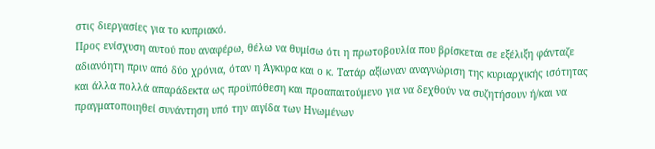στις διεργασίες για το κυπριακό.
Προς ενίσχυση αυτού που αναφέρω, θέλω να θυμίσω ότι η πρωτοβουλία που βρίσκεται σε εξέλιξη φάνταζε αδιανόητη πριν από δύο χρόνια, όταν η Άγκυρα και ο κ. Τατάρ αξίωναν αναγνώριση της κυριαρχικής ισότητας και άλλα πολλά απαράδεκτα ως προϋπόθεση και προαπαιτούμενο για να δεχθούν να συζητήσουν ή/και να πραγματοποιηθεί συνάντηση υπό την αιγίδα των Ηνωμένων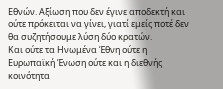Εθνών. Αξίωση που δεν έγινε αποδεκτή και ούτε πρόκειται να γίνει, γιατί εμείς ποτέ δεν θα συζητήσουμε λύση δύο κρατών.
Και ούτε τα Ηνωμένα Έθνη ούτε η Ευρωπαϊκή Ένωση ούτε και η διεθνής κοινότητα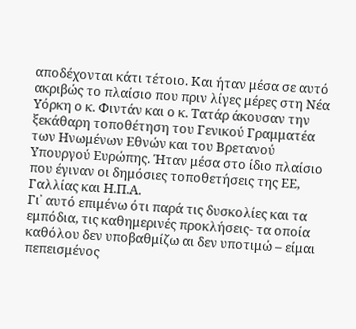αποδέχονται κάτι τέτοιο. Και ήταν μέσα σε αυτό ακριβώς το πλαίσιο που πριν λίγες μέρες στη Νέα Υόρκη ο κ. Φιντάν και ο κ. Τατάρ άκουσαν την ξεκάθαρη τοποθέτηση του Γενικού Γραμματέα των Ηνωμένων Εθνών και του Βρετανού Υπουργού Ευρώπης. Ήταν μέσα στο ίδιο πλαίσιο που έγιναν οι δημόσιες τοποθετήσεις της ΕΕ, Γαλλίας και Η.Π.Α.
Γι᾽ αυτό επιμένω ότι παρά τις δυσκολίες και τα εμπόδια, τις καθημερινές προκλήσεις- τα οποία καθόλου δεν υποβαθμίζω αι δεν υποτιμώ – είμαι πεπεισμένος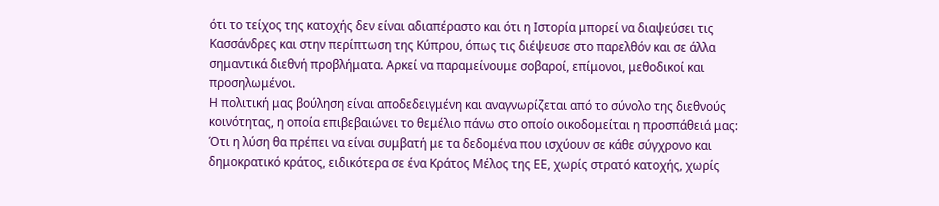ότι το τείχος της κατοχής δεν είναι αδιαπέραστο και ότι η Ιστορία μπορεί να διαψεύσει τις Κασσάνδρες και στην περίπτωση της Κύπρου, όπως τις διέψευσε στο παρελθόν και σε άλλα σημαντικά διεθνή προβλήματα. Αρκεί να παραμείνουμε σοβαροί, επίμονοι, μεθοδικοί και προσηλωμένοι.
Η πολιτική μας βούληση είναι αποδεδειγμένη και αναγνωρίζεται από το σύνολο της διεθνούς κοινότητας, η οποία επιβεβαιώνει το θεμέλιο πάνω στο οποίο οικοδομείται η προσπάθειά μας: Ότι η λύση θα πρέπει να είναι συμβατή με τα δεδομένα που ισχύουν σε κάθε σύγχρονο και δημοκρατικό κράτος, ειδικότερα σε ένα Κράτος Μέλος της ΕΕ, χωρίς στρατό κατοχής, χωρίς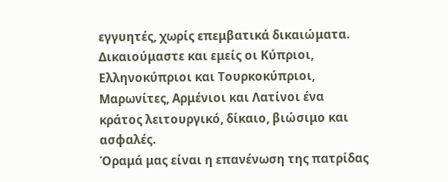εγγυητές, χωρίς επεμβατικά δικαιώματα. Δικαιούμαστε και εμείς οι Κύπριοι, Ελληνοκύπριοι και Τουρκοκύπριοι, Μαρωνίτες, Αρμένιοι και Λατίνοι ένα κράτος λειτουργικό, δίκαιο, βιώσιμο και ασφαλές.
Όραμά μας είναι η επανένωση της πατρίδας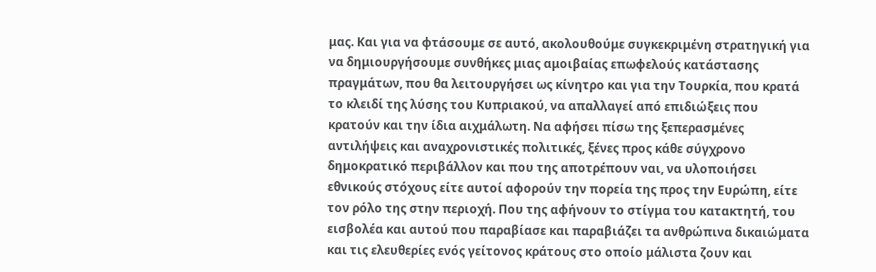μας. Και για να φτάσουμε σε αυτό, ακολουθούμε συγκεκριμένη στρατηγική για να δημιουργήσουμε συνθήκες μιας αμοιβαίας επωφελούς κατάστασης πραγμάτων, που θα λειτουργήσει ως κίνητρο και για την Τουρκία, που κρατά το κλειδί της λύσης του Κυπριακού, να απαλλαγεί από επιδιώξεις που κρατούν και την ίδια αιχμάλωτη. Να αφήσει πίσω της ξεπερασμένες αντιλήψεις και αναχρονιστικές πολιτικές, ξένες προς κάθε σύγχρονο δημοκρατικό περιβάλλον και που της αποτρέπουν ναι, να υλοποιήσει εθνικούς στόχους είτε αυτοί αφορούν την πορεία της προς την Ευρώπη, είτε τον ρόλο της στην περιοχή. Που της αφήνουν το στίγμα του κατακτητή, του εισβολέα και αυτού που παραβίασε και παραβιάζει τα ανθρώπινα δικαιώματα και τις ελευθερίες ενός γείτονος κράτους στο οποίο μάλιστα ζουν και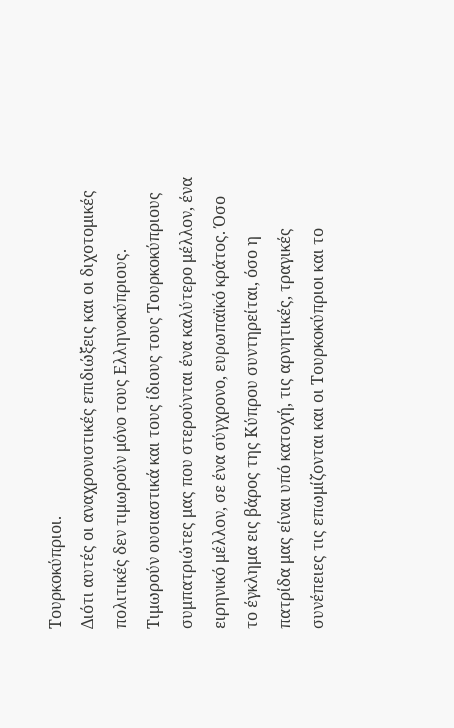Τουρκοκύπριοι.
Διότι αυτές οι αναχρονιστικές επιδιώξεις και οι διχοτομικές πολιτικές δεν τιμωρούν μόνο τους Ελληνοκύπριους. Τιμωρούν ουσιαστικά και τους ίδιους τους Τουρκοκύπριους συμπατριώτες μας που στερούνται ένα καλύτερο μέλλον, ένα ειρηνικό μέλλον, σε ένα σύγχρονο, ευρωπαϊκό κράτος. Όσο το έγκλημα εις βάρος της Κύπρου συντηρείται, όσο η πατρίδα μας είναι υπό κατοχή, τις αρνητικές, τραγικές συνέπειες τις επωμίζονται και οι Τουρκοκύπριοι και το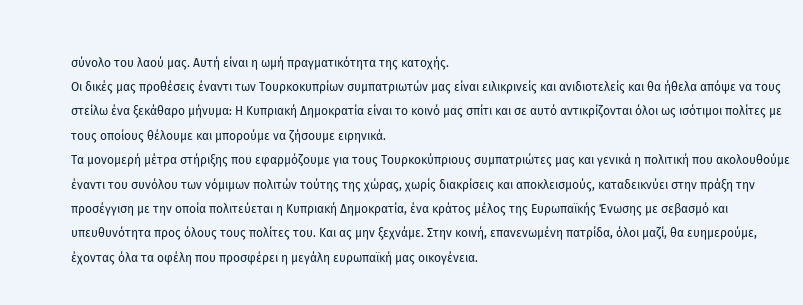σύνολο του λαού μας. Αυτή είναι η ωμή πραγματικότητα της κατοχής.
Οι δικές μας προθέσεις έναντι των Τουρκοκυπρίων συμπατριωτών μας είναι ειλικρινείς και ανιδιοτελείς και θα ήθελα απόψε να τους στείλω ένα ξεκάθαρο μήνυμα: Η Κυπριακή Δημοκρατία είναι το κοινό μας σπίτι και σε αυτό αντικρίζονται όλοι ως ισότιμοι πολίτες με τους οποίους θέλουμε και μπορούμε να ζήσουμε ειρηνικά.
Τα μονομερή μέτρα στήριξης που εφαρμόζουμε για τους Τουρκοκύπριους συμπατριώτες μας και γενικά η πολιτική που ακολουθούμε έναντι του συνόλου των νόμιμων πολιτών τούτης της χώρας, χωρίς διακρίσεις και αποκλεισμούς, καταδεικνύει στην πράξη την προσέγγιση με την οποία πολιτεύεται η Κυπριακή Δημοκρατία, ένα κράτος μέλος της Ευρωπαϊκής Ένωσης με σεβασμό και υπευθυνότητα προς όλους τους πολίτες του. Και ας μην ξεχνάμε. Στην κοινή, επανενωμένη πατρίδα, όλοι μαζί, θα ευημερούμε, έχοντας όλα τα οφέλη που προσφέρει η μεγάλη ευρωπαϊκή μας οικογένεια.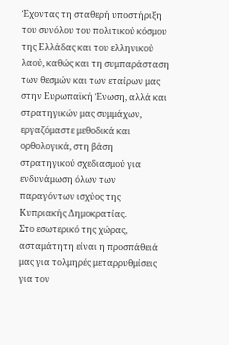Έχοντας τη σταθερή υποστήριξη του συνόλου του πολιτικού κόσμου της Ελλάδας και του ελληνικού λαού, καθώς και τη συμπαράσταση των θεσμών και των εταίρων μας στην Ευρωπαϊκή Ένωση, αλλά και στρατηγικών μας συμμάχων, εργαζόμαστε μεθοδικά και ορθολογικά, στη βάση στρατηγικού σχεδιασμού για ενδυνάμωση όλων των παραγόντων ισχύος της Κυπριακής Δημοκρατίας.
Στο εσωτερικό της χώρας, ασταμάτητη είναι η προσπάθειά μας για τολμηρές μεταρρυθμίσεις για τον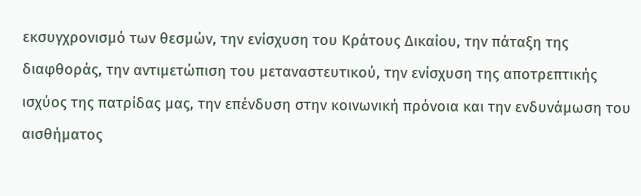εκσυγχρονισμό των θεσμών, την ενίσχυση του Κράτους Δικαίου, την πάταξη της διαφθοράς, την αντιμετώπιση του μεταναστευτικού, την ενίσχυση της αποτρεπτικής ισχύος της πατρίδας μας, την επένδυση στην κοινωνική πρόνοια και την ενδυνάμωση του αισθήματος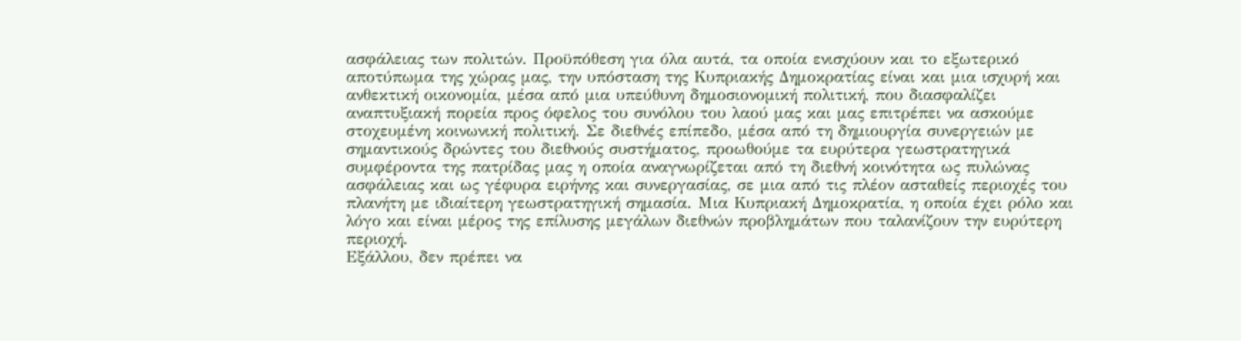ασφάλειας των πολιτών. Προϋπόθεση για όλα αυτά, τα οποία ενισχύουν και το εξωτερικό αποτύπωμα της χώρας μας, την υπόσταση της Κυπριακής Δημοκρατίας είναι και μια ισχυρή και ανθεκτική οικονομία, μέσα από μια υπεύθυνη δημοσιονομική πολιτική, που διασφαλίζει αναπτυξιακή πορεία προς όφελος του συνόλου του λαού μας και μας επιτρέπει να ασκούμε στοχευμένη κοινωνική πολιτική. Σε διεθνές επίπεδο, μέσα από τη δημιουργία συνεργειών με σημαντικούς δρώντες του διεθνούς συστήματος, προωθούμε τα ευρύτερα γεωστρατηγικά συμφέροντα της πατρίδας μας η οποία αναγνωρίζεται από τη διεθνή κοινότητα ως πυλώνας ασφάλειας και ως γέφυρα ειρήνης και συνεργασίας, σε μια από τις πλέον ασταθείς περιοχές του πλανήτη με ιδιαίτερη γεωστρατηγική σημασία. Μια Κυπριακή Δημοκρατία, η οποία έχει ρόλο και λόγο και είναι μέρος της επίλυσης μεγάλων διεθνών προβλημάτων που ταλανίζουν την ευρύτερη περιοχή.
Εξάλλου, δεν πρέπει να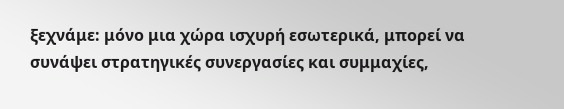ξεχνάμε: μόνο μια χώρα ισχυρή εσωτερικά, μπορεί να συνάψει στρατηγικές συνεργασίες και συμμαχίες,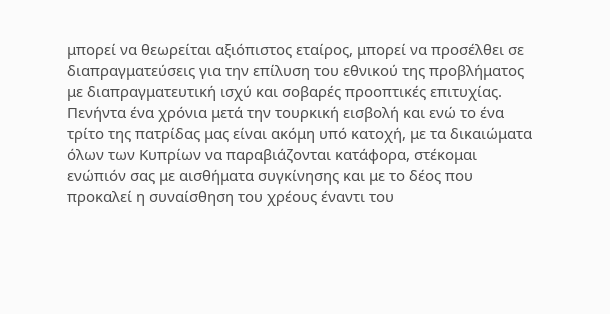μπορεί να θεωρείται αξιόπιστος εταίρος, μπορεί να προσέλθει σε διαπραγματεύσεις για την επίλυση του εθνικού της προβλήματος με διαπραγματευτική ισχύ και σοβαρές προοπτικές επιτυχίας.
Πενήντα ένα χρόνια μετά την τουρκική εισβολή και ενώ το ένα τρίτο της πατρίδας μας είναι ακόμη υπό κατοχή, με τα δικαιώματα όλων των Κυπρίων να παραβιάζονται κατάφορα, στέκομαι ενώπιόν σας με αισθήματα συγκίνησης και με το δέος που προκαλεί η συναίσθηση του χρέους έναντι του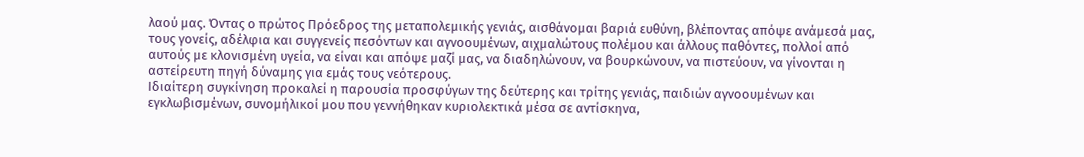λαού μας. Όντας ο πρώτος Πρόεδρος της μεταπολεμικής γενιάς, αισθάνομαι βαριά ευθύνη, βλέποντας απόψε ανάμεσά μας, τους γονείς, αδέλφια και συγγενείς πεσόντων και αγνοουμένων, αιχμαλώτους πολέμου και άλλους παθόντες, πολλοί από αυτούς με κλονισμένη υγεία, να είναι και απόψε μαζί μας, να διαδηλώνουν, να βουρκώνουν, να πιστεύουν, να γίνονται η αστείρευτη πηγή δύναμης για εμάς τους νεότερους.
Ιδιαίτερη συγκίνηση προκαλεί η παρουσία προσφύγων της δεύτερης και τρίτης γενιάς, παιδιών αγνοουμένων και εγκλωβισμένων, συνομήλικοί μου που γεννήθηκαν κυριολεκτικά μέσα σε αντίσκηνα,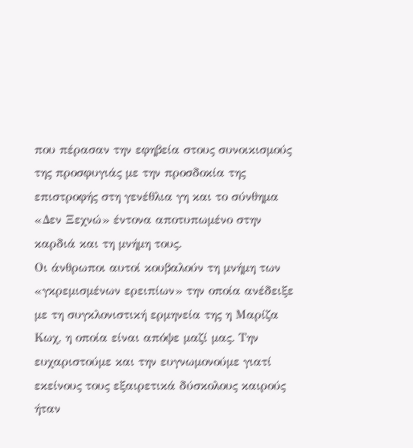που πέρασαν την εφηβεία στους συνοικισμούς της προσφυγιάς με την προσδοκία της επιστροφής στη γενέθλια γη και το σύνθημα «Δεν Ξεχνώ» έντονα αποτυπωμένο στην καρδιά και τη μνήμη τους.
Οι άνθρωποι αυτοί κουβαλούν τη μνήμη των «γκρεμισμένων ερειπίων» την οποία ανέδειξε με τη συγκλονιστική ερμηνεία της η Μαρίζα Κωχ, η οποία είναι απόψε μαζί μας. Την ευχαριστούμε και την ευγνωμονούμε γιατί εκείνους τους εξαιρετικά δύσκολους καιρούς ήταν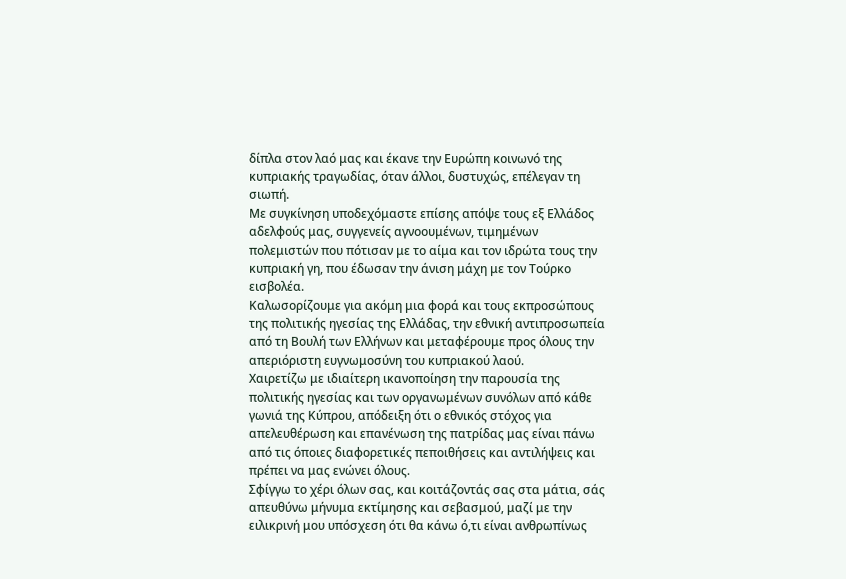δίπλα στον λαό μας και έκανε την Ευρώπη κοινωνό της κυπριακής τραγωδίας, όταν άλλοι, δυστυχώς, επέλεγαν τη σιωπή.
Με συγκίνηση υποδεχόμαστε επίσης απόψε τους εξ Ελλάδος αδελφούς μας, συγγενείς αγνοουμένων, τιμημένων πολεμιστών που πότισαν με το αίμα και τον ιδρώτα τους την κυπριακή γη, που έδωσαν την άνιση μάχη με τον Τούρκο εισβολέα.
Καλωσορίζουμε για ακόμη μια φορά και τους εκπροσώπους της πολιτικής ηγεσίας της Ελλάδας, την εθνική αντιπροσωπεία από τη Βουλή των Ελλήνων και μεταφέρουμε προς όλους την απεριόριστη ευγνωμοσύνη του κυπριακού λαού.
Χαιρετίζω με ιδιαίτερη ικανοποίηση την παρουσία της πολιτικής ηγεσίας και των οργανωμένων συνόλων από κάθε γωνιά της Κύπρου, απόδειξη ότι ο εθνικός στόχος για απελευθέρωση και επανένωση της πατρίδας μας είναι πάνω από τις όποιες διαφορετικές πεποιθήσεις και αντιλήψεις και πρέπει να μας ενώνει όλους.
Σφίγγω το χέρι όλων σας, και κοιτάζοντάς σας στα μάτια, σάς απευθύνω μήνυμα εκτίμησης και σεβασμού, μαζί με την ειλικρινή μου υπόσχεση ότι θα κάνω ό,τι είναι ανθρωπίνως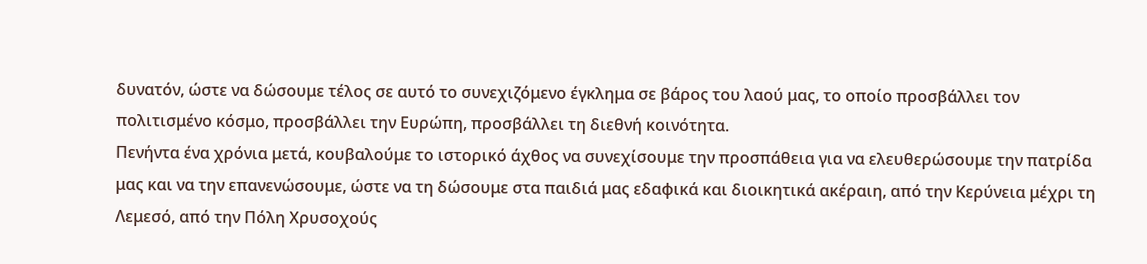δυνατόν, ώστε να δώσουμε τέλος σε αυτό το συνεχιζόμενο έγκλημα σε βάρος του λαού μας, το οποίο προσβάλλει τον πολιτισμένο κόσμο, προσβάλλει την Ευρώπη, προσβάλλει τη διεθνή κοινότητα.
Πενήντα ένα χρόνια μετά, κουβαλούμε το ιστορικό άχθος να συνεχίσουμε την προσπάθεια για να ελευθερώσουμε την πατρίδα μας και να την επανενώσουμε, ώστε να τη δώσουμε στα παιδιά μας εδαφικά και διοικητικά ακέραιη, από την Κερύνεια μέχρι τη Λεμεσό, από την Πόλη Χρυσοχούς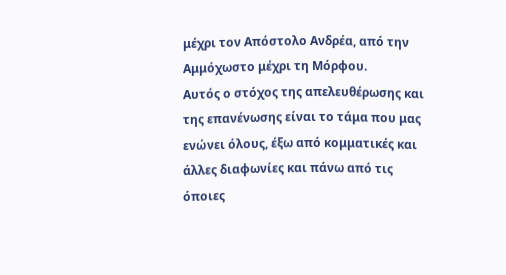μέχρι τον Απόστολο Ανδρέα, από την Αμμόχωστο μέχρι τη Μόρφου.
Αυτός ο στόχος της απελευθέρωσης και της επανένωσης είναι το τάμα που μας ενώνει όλους, έξω από κομματικές και άλλες διαφωνίες και πάνω από τις όποιες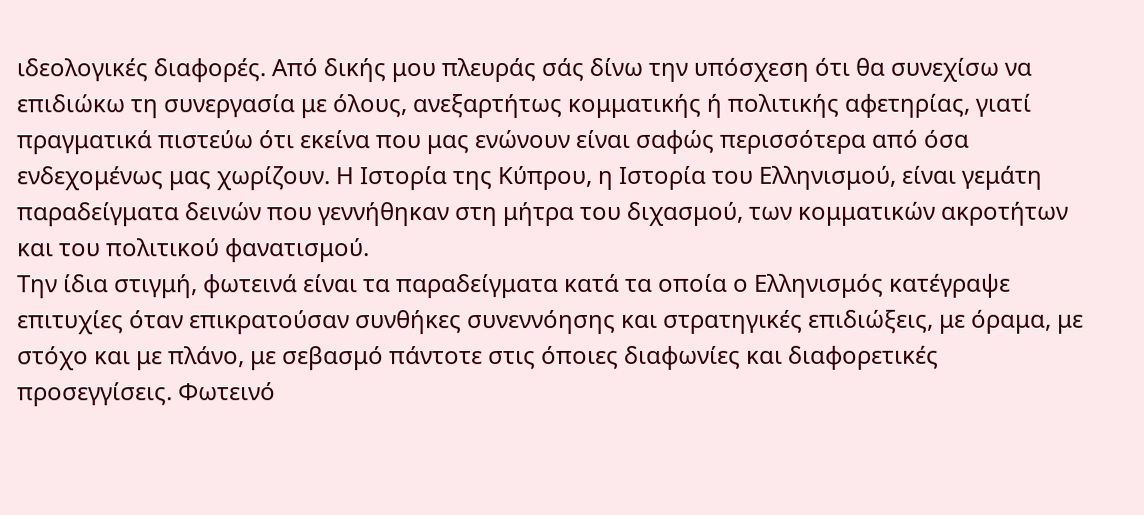ιδεολογικές διαφορές. Από δικής μου πλευράς σάς δίνω την υπόσχεση ότι θα συνεχίσω να επιδιώκω τη συνεργασία με όλους, ανεξαρτήτως κομματικής ή πολιτικής αφετηρίας, γιατί πραγματικά πιστεύω ότι εκείνα που μας ενώνουν είναι σαφώς περισσότερα από όσα ενδεχομένως μας χωρίζουν. Η Ιστορία της Κύπρου, η Ιστορία του Ελληνισμού, είναι γεμάτη παραδείγματα δεινών που γεννήθηκαν στη μήτρα του διχασμού, των κομματικών ακροτήτων και του πολιτικού φανατισμού.
Την ίδια στιγμή, φωτεινά είναι τα παραδείγματα κατά τα οποία ο Ελληνισμός κατέγραψε επιτυχίες όταν επικρατούσαν συνθήκες συνεννόησης και στρατηγικές επιδιώξεις, με όραμα, με στόχο και με πλάνο, με σεβασμό πάντοτε στις όποιες διαφωνίες και διαφορετικές προσεγγίσεις. Φωτεινό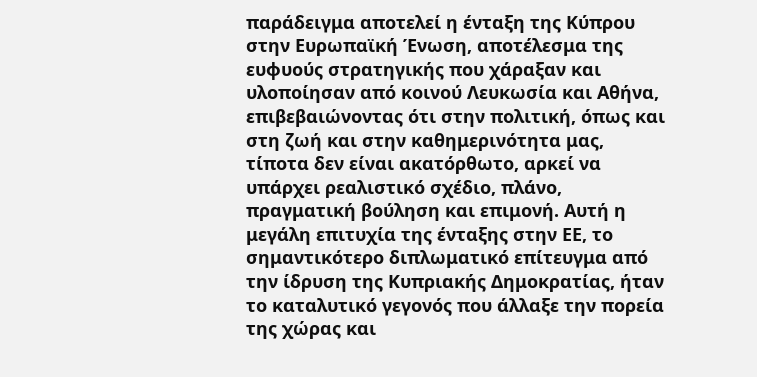παράδειγμα αποτελεί η ένταξη της Κύπρου στην Ευρωπαϊκή Ένωση, αποτέλεσμα της ευφυούς στρατηγικής που χάραξαν και υλοποίησαν από κοινού Λευκωσία και Αθήνα, επιβεβαιώνοντας ότι στην πολιτική, όπως και στη ζωή και στην καθημερινότητα μας, τίποτα δεν είναι ακατόρθωτο, αρκεί να υπάρχει ρεαλιστικό σχέδιο, πλάνο, πραγματική βούληση και επιμονή. Αυτή η μεγάλη επιτυχία της ένταξης στην ΕΕ, το σημαντικότερο διπλωματικό επίτευγμα από την ίδρυση της Κυπριακής Δημοκρατίας, ήταν το καταλυτικό γεγονός που άλλαξε την πορεία της χώρας και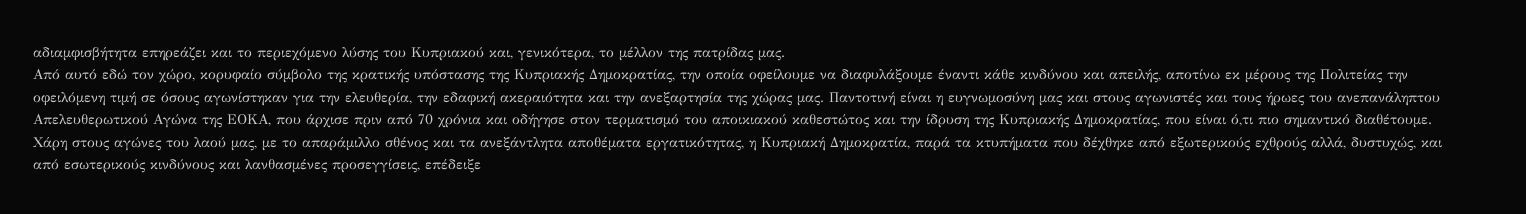αδιαμφισβήτητα επηρεάζει και το περιεχόμενο λύσης του Κυπριακού και, γενικότερα, το μέλλον της πατρίδας μας.
Από αυτό εδώ τον χώρο, κορυφαίο σύμβολο της κρατικής υπόστασης της Κυπριακής Δημοκρατίας, την οποία οφείλουμε να διαφυλάξουμε έναντι κάθε κινδύνου και απειλής, αποτίνω εκ μέρους της Πολιτείας την οφειλόμενη τιμή σε όσους αγωνίστηκαν για την ελευθερία, την εδαφική ακεραιότητα και την ανεξαρτησία της χώρας μας. Παντοτινή είναι η ευγνωμοσύνη μας και στους αγωνιστές και τους ήρωες του ανεπανάληπτου Απελευθερωτικού Αγώνα της ΕΟΚΑ, που άρχισε πριν από 70 χρόνια και οδήγησε στον τερματισμό του αποικιακού καθεστώτος και την ίδρυση της Κυπριακής Δημοκρατίας, που είναι ό,τι πιο σημαντικό διαθέτουμε.
Χάρη στους αγώνες του λαού μας, με το απαράμιλλο σθένος και τα ανεξάντλητα αποθέματα εργατικότητας, η Κυπριακή Δημοκρατία, παρά τα κτυπήματα που δέχθηκε από εξωτερικούς εχθρούς αλλά, δυστυχώς, και από εσωτερικούς κινδύνους και λανθασμένες προσεγγίσεις, επέδειξε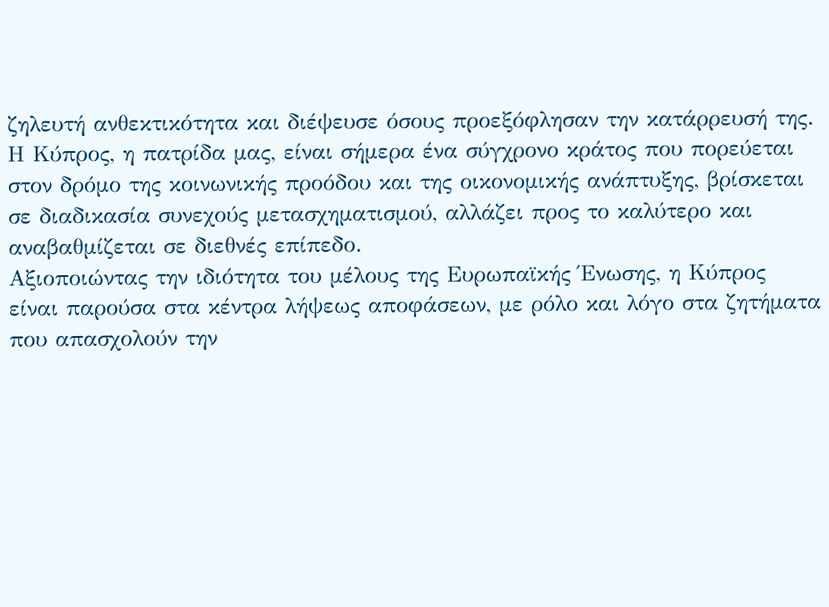ζηλευτή ανθεκτικότητα και διέψευσε όσους προεξόφλησαν την κατάρρευσή της. Η Κύπρος, η πατρίδα μας, είναι σήμερα ένα σύγχρονο κράτος που πορεύεται στον δρόμο της κοινωνικής προόδου και της οικονομικής ανάπτυξης, βρίσκεται σε διαδικασία συνεχούς μετασχηματισμού, αλλάζει προς το καλύτερο και αναβαθμίζεται σε διεθνές επίπεδο.
Αξιοποιώντας την ιδιότητα του μέλους της Ευρωπαϊκής Ένωσης, η Κύπρος είναι παρούσα στα κέντρα λήψεως αποφάσεων, με ρόλο και λόγο στα ζητήματα που απασχολούν την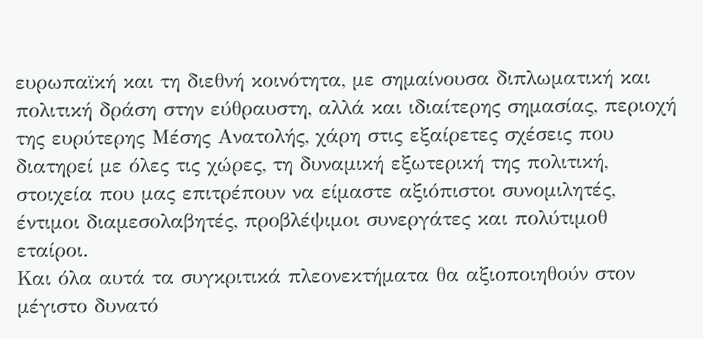ευρωπαϊκή και τη διεθνή κοινότητα, με σημαίνουσα διπλωματική και πολιτική δράση στην εύθραυστη, αλλά και ιδιαίτερης σημασίας, περιοχή της ευρύτερης Μέσης Ανατολής, χάρη στις εξαίρετες σχέσεις που διατηρεί με όλες τις χώρες, τη δυναμική εξωτερική της πολιτική, στοιχεία που μας επιτρέπουν να είμαστε αξιόπιστοι συνομιλητές, έντιμοι διαμεσολαβητές, προβλέψιμοι συνεργάτες και πολύτιμοθ εταίροι.
Και όλα αυτά τα συγκριτικά πλεονεκτήματα θα αξιοποιηθούν στον μέγιστο δυνατό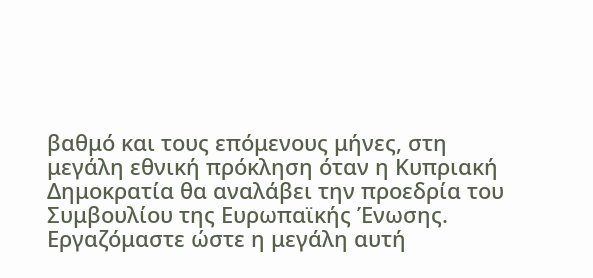βαθμό και τους επόμενους μήνες, στη μεγάλη εθνική πρόκληση όταν η Κυπριακή Δημοκρατία θα αναλάβει την προεδρία του Συμβουλίου της Ευρωπαϊκής Ένωσης. Εργαζόμαστε ώστε η μεγάλη αυτή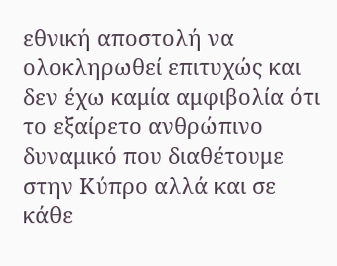εθνική αποστολή να ολοκληρωθεί επιτυχώς και δεν έχω καμία αμφιβολία ότι το εξαίρετο ανθρώπινο δυναμικό που διαθέτουμε στην Κύπρο αλλά και σε κάθε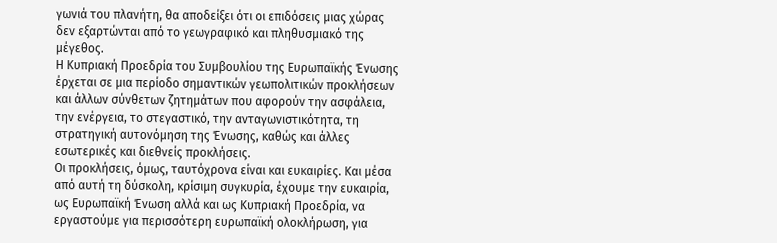γωνιά του πλανήτη, θα αποδείξει ότι οι επιδόσεις μιας χώρας δεν εξαρτώνται από το γεωγραφικό και πληθυσμιακό της μέγεθος.
Η Κυπριακή Προεδρία του Συμβουλίου της Ευρωπαϊκής Ένωσης έρχεται σε μια περίοδο σημαντικών γεωπολιτικών προκλήσεων και άλλων σύνθετων ζητημάτων που αφορούν την ασφάλεια, την ενέργεια, το στεγαστικό, την ανταγωνιστικότητα, τη στρατηγική αυτονόμηση της Ένωσης, καθώς και άλλες εσωτερικές και διεθνείς προκλήσεις.
Οι προκλήσεις, όμως, ταυτόχρονα είναι και ευκαιρίες. Και μέσα από αυτή τη δύσκολη, κρίσιμη συγκυρία, έχουμε την ευκαιρία, ως Ευρωπαϊκή Ένωση αλλά και ως Κυπριακή Προεδρία, να εργαστούμε για περισσότερη ευρωπαϊκή ολοκλήρωση, για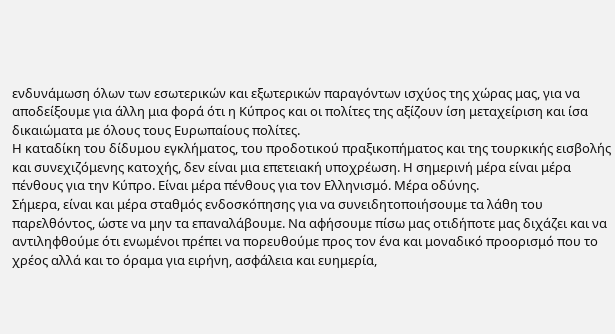ενδυνάμωση όλων των εσωτερικών και εξωτερικών παραγόντων ισχύος της χώρας μας, για να αποδείξουμε για άλλη μια φορά ότι η Κύπρος και οι πολίτες της αξίζουν ίση μεταχείριση και ίσα δικαιώματα με όλους τους Ευρωπαίους πολίτες.
Η καταδίκη του δίδυμου εγκλήματος, του προδοτικού πραξικοπήματος και της τουρκικής εισβολής και συνεχιζόμενης κατοχής, δεν είναι μια επετειακή υποχρέωση. Η σημερινή μέρα είναι μέρα πένθους για την Κύπρο. Είναι μέρα πένθους για τον Ελληνισμό. Μέρα οδύνης.
Σήμερα, είναι και μέρα σταθμός ενδοσκόπησης για να συνειδητοποιήσουμε τα λάθη του παρελθόντος, ώστε να μην τα επαναλάβουμε. Να αφήσουμε πίσω μας οτιδήποτε μας διχάζει και να αντιληφθούμε ότι ενωμένοι πρέπει να πορευθούμε προς τον ένα και μοναδικό προορισμό που το χρέος αλλά και το όραμα για ειρήνη, ασφάλεια και ευημερία,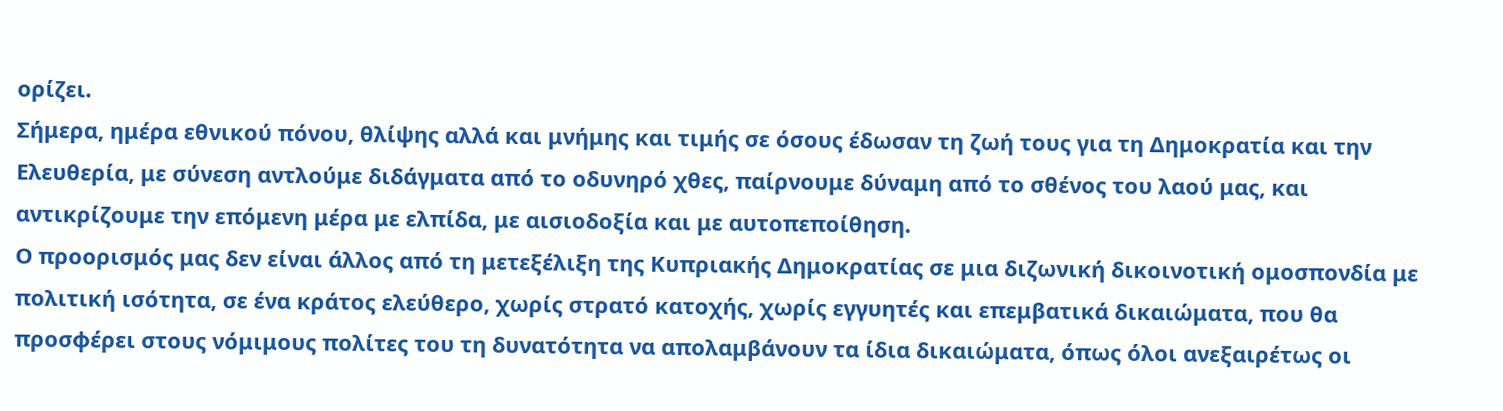ορίζει.
Σήμερα, ημέρα εθνικού πόνου, θλίψης αλλά και μνήμης και τιμής σε όσους έδωσαν τη ζωή τους για τη Δημοκρατία και την Ελευθερία, με σύνεση αντλούμε διδάγματα από το οδυνηρό χθες, παίρνουμε δύναμη από το σθένος του λαού μας, και αντικρίζουμε την επόμενη μέρα με ελπίδα, με αισιοδοξία και με αυτοπεποίθηση.
Ο προορισμός μας δεν είναι άλλος από τη μετεξέλιξη της Κυπριακής Δημοκρατίας σε μια διζωνική δικοινοτική ομοσπονδία με πολιτική ισότητα, σε ένα κράτος ελεύθερο, χωρίς στρατό κατοχής, χωρίς εγγυητές και επεμβατικά δικαιώματα, που θα προσφέρει στους νόμιμους πολίτες του τη δυνατότητα να απολαμβάνουν τα ίδια δικαιώματα, όπως όλοι ανεξαιρέτως οι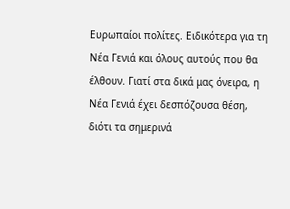Ευρωπαίοι πολίτες. Ειδικότερα για τη Νέα Γενιά και όλους αυτούς που θα έλθουν. Γιατί στα δικά μας όνειρα, η Νέα Γενιά έχει δεσπόζουσα θέση, διότι τα σημερινά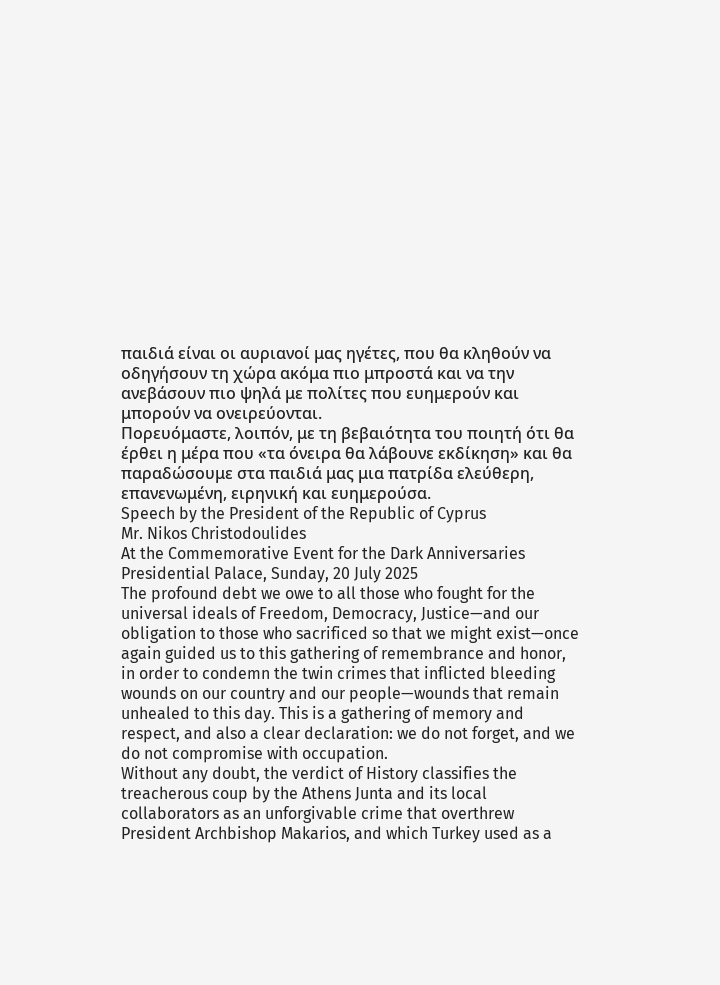παιδιά είναι οι αυριανοί μας ηγέτες, που θα κληθούν να οδηγήσουν τη χώρα ακόμα πιο μπροστά και να την ανεβάσουν πιο ψηλά με πολίτες που ευημερούν και μπορούν να ονειρεύονται.
Πορευόμαστε, λοιπόν, με τη βεβαιότητα του ποιητή ότι θα έρθει η μέρα που «τα όνειρα θα λάβουνε εκδίκηση» και θα παραδώσουμε στα παιδιά μας μια πατρίδα ελεύθερη, επανενωμένη, ειρηνική και ευημερούσα.
Speech by the President of the Republic of Cyprus
Mr. Nikos Christodoulides
At the Commemorative Event for the Dark Anniversaries
Presidential Palace, Sunday, 20 July 2025
The profound debt we owe to all those who fought for the universal ideals of Freedom, Democracy, Justice—and our obligation to those who sacrificed so that we might exist—once again guided us to this gathering of remembrance and honor, in order to condemn the twin crimes that inflicted bleeding wounds on our country and our people—wounds that remain unhealed to this day. This is a gathering of memory and respect, and also a clear declaration: we do not forget, and we do not compromise with occupation.
Without any doubt, the verdict of History classifies the treacherous coup by the Athens Junta and its local collaborators as an unforgivable crime that overthrew President Archbishop Makarios, and which Turkey used as a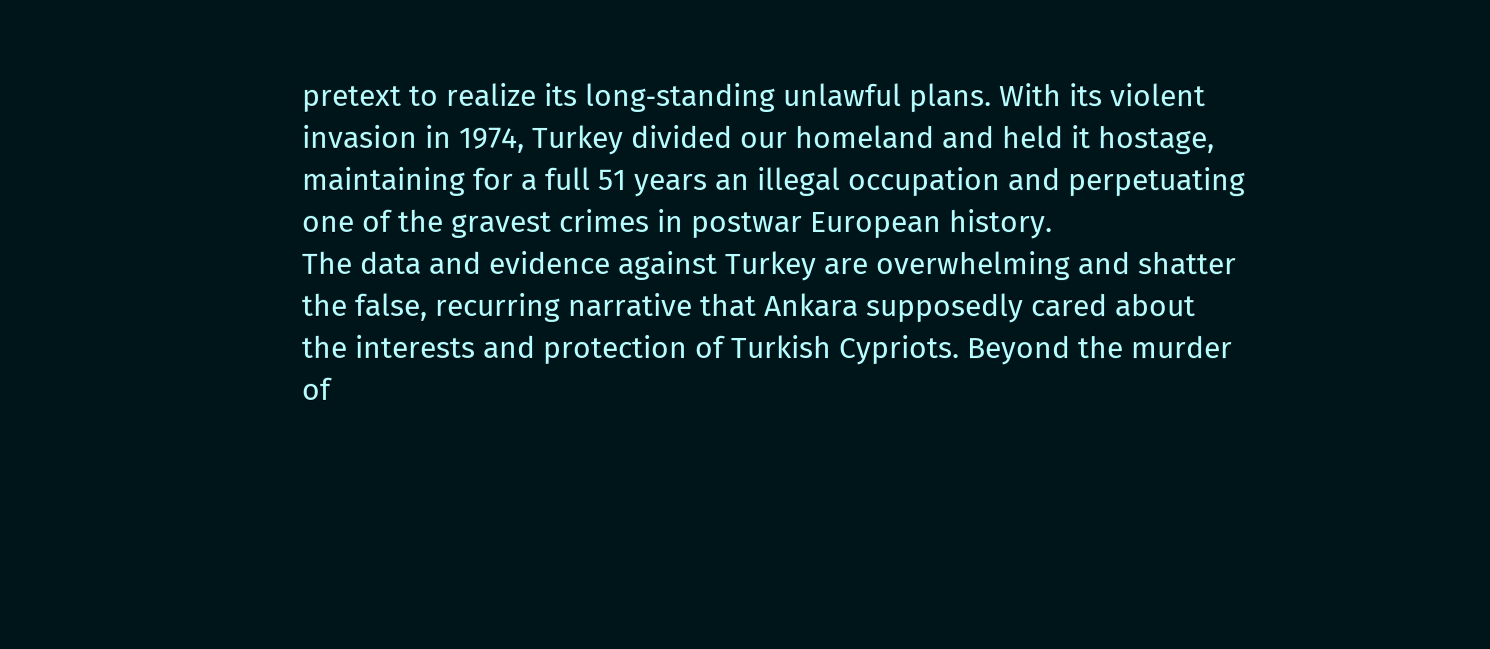pretext to realize its long‑standing unlawful plans. With its violent invasion in 1974, Turkey divided our homeland and held it hostage, maintaining for a full 51 years an illegal occupation and perpetuating one of the gravest crimes in postwar European history.
The data and evidence against Turkey are overwhelming and shatter the false, recurring narrative that Ankara supposedly cared about the interests and protection of Turkish Cypriots. Beyond the murder of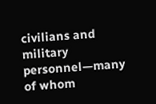civilians and military personnel—many of whom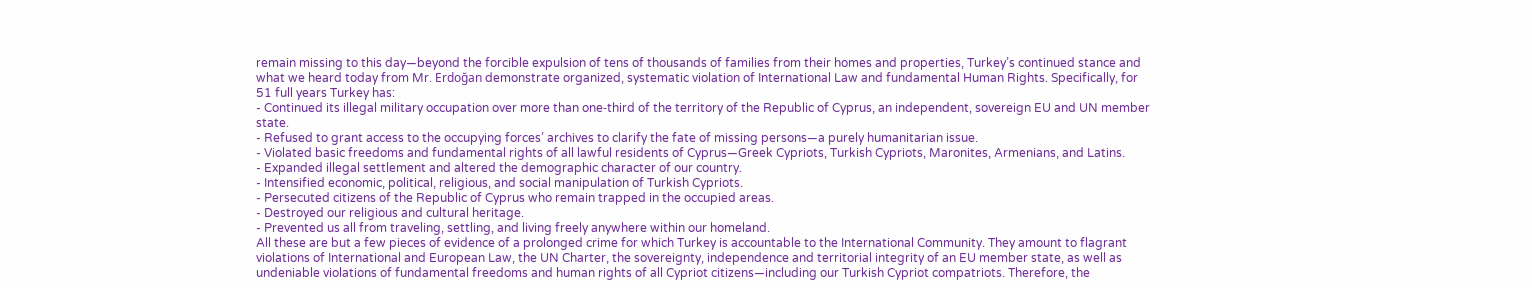remain missing to this day—beyond the forcible expulsion of tens of thousands of families from their homes and properties, Turkey’s continued stance and what we heard today from Mr. Erdoğan demonstrate organized, systematic violation of International Law and fundamental Human Rights. Specifically, for 51 full years Turkey has:
- Continued its illegal military occupation over more than one‑third of the territory of the Republic of Cyprus, an independent, sovereign EU and UN member state.
- Refused to grant access to the occupying forces’ archives to clarify the fate of missing persons—a purely humanitarian issue.
- Violated basic freedoms and fundamental rights of all lawful residents of Cyprus—Greek Cypriots, Turkish Cypriots, Maronites, Armenians, and Latins.
- Expanded illegal settlement and altered the demographic character of our country.
- Intensified economic, political, religious, and social manipulation of Turkish Cypriots.
- Persecuted citizens of the Republic of Cyprus who remain trapped in the occupied areas.
- Destroyed our religious and cultural heritage.
- Prevented us all from traveling, settling, and living freely anywhere within our homeland.
All these are but a few pieces of evidence of a prolonged crime for which Turkey is accountable to the International Community. They amount to flagrant violations of International and European Law, the UN Charter, the sovereignty, independence and territorial integrity of an EU member state, as well as undeniable violations of fundamental freedoms and human rights of all Cypriot citizens—including our Turkish Cypriot compatriots. Therefore, the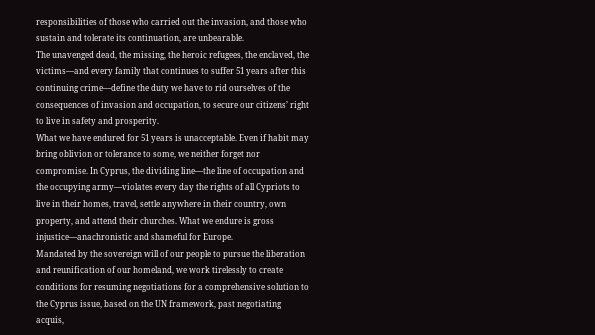responsibilities of those who carried out the invasion, and those who sustain and tolerate its continuation, are unbearable.
The unavenged dead, the missing, the heroic refugees, the enclaved, the victims—and every family that continues to suffer 51 years after this continuing crime—define the duty we have to rid ourselves of the consequences of invasion and occupation, to secure our citizens’ right to live in safety and prosperity.
What we have endured for 51 years is unacceptable. Even if habit may bring oblivion or tolerance to some, we neither forget nor compromise. In Cyprus, the dividing line—the line of occupation and the occupying army—violates every day the rights of all Cypriots to live in their homes, travel, settle anywhere in their country, own property, and attend their churches. What we endure is gross injustice—anachronistic and shameful for Europe.
Mandated by the sovereign will of our people to pursue the liberation and reunification of our homeland, we work tirelessly to create conditions for resuming negotiations for a comprehensive solution to the Cyprus issue, based on the UN framework, past negotiating acquis,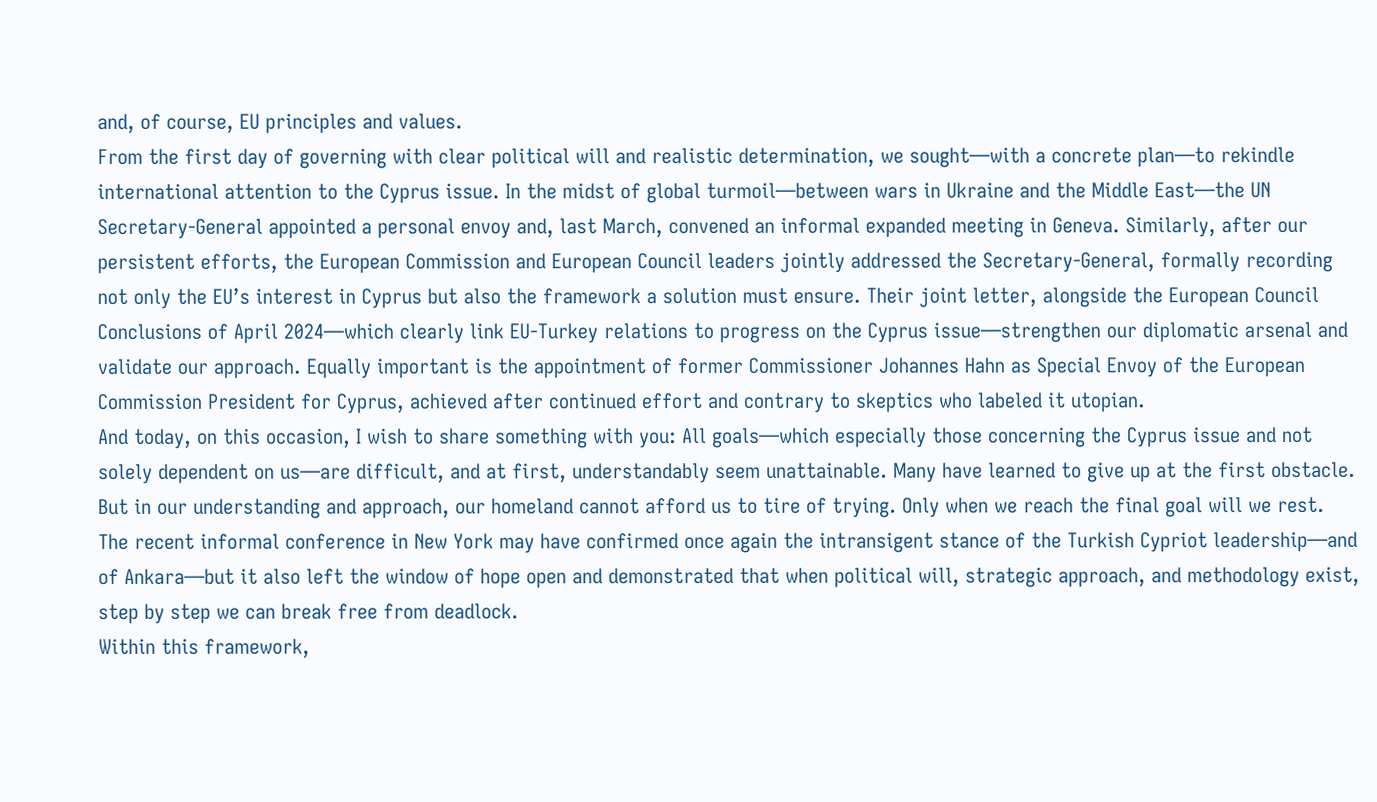and, of course, EU principles and values.
From the first day of governing with clear political will and realistic determination, we sought—with a concrete plan—to rekindle international attention to the Cyprus issue. In the midst of global turmoil—between wars in Ukraine and the Middle East—the UN Secretary‑General appointed a personal envoy and, last March, convened an informal expanded meeting in Geneva. Similarly, after our persistent efforts, the European Commission and European Council leaders jointly addressed the Secretary‑General, formally recording not only the EU’s interest in Cyprus but also the framework a solution must ensure. Their joint letter, alongside the European Council Conclusions of April 2024—which clearly link EU‑Turkey relations to progress on the Cyprus issue—strengthen our diplomatic arsenal and validate our approach. Equally important is the appointment of former Commissioner Johannes Hahn as Special Envoy of the European Commission President for Cyprus, achieved after continued effort and contrary to skeptics who labeled it utopian.
And today, on this occasion, I wish to share something with you: All goals—which especially those concerning the Cyprus issue and not solely dependent on us—are difficult, and at first, understandably seem unattainable. Many have learned to give up at the first obstacle. But in our understanding and approach, our homeland cannot afford us to tire of trying. Only when we reach the final goal will we rest.
The recent informal conference in New York may have confirmed once again the intransigent stance of the Turkish Cypriot leadership—and of Ankara—but it also left the window of hope open and demonstrated that when political will, strategic approach, and methodology exist, step by step we can break free from deadlock.
Within this framework,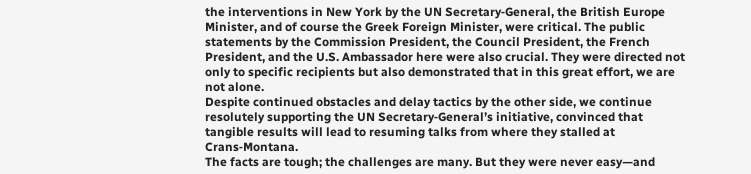the interventions in New York by the UN Secretary‑General, the British Europe Minister, and of course the Greek Foreign Minister, were critical. The public statements by the Commission President, the Council President, the French President, and the U.S. Ambassador here were also crucial. They were directed not only to specific recipients but also demonstrated that in this great effort, we are not alone.
Despite continued obstacles and delay tactics by the other side, we continue resolutely supporting the UN Secretary‑General’s initiative, convinced that tangible results will lead to resuming talks from where they stalled at Crans‑Montana.
The facts are tough; the challenges are many. But they were never easy—and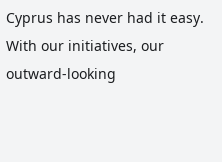Cyprus has never had it easy. With our initiatives, our outward‑looking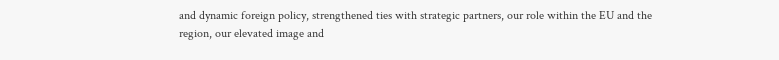and dynamic foreign policy, strengthened ties with strategic partners, our role within the EU and the region, our elevated image and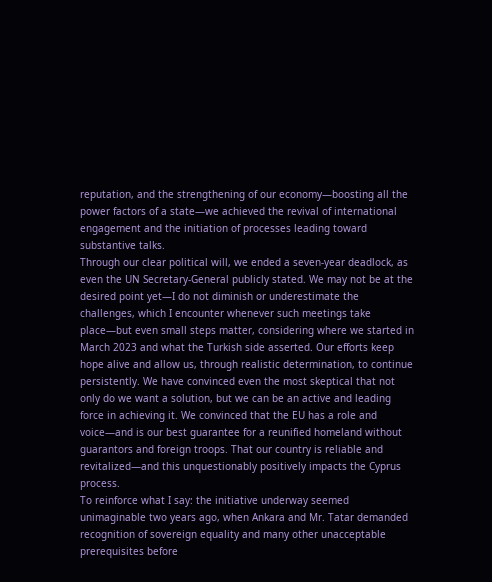reputation, and the strengthening of our economy—boosting all the power factors of a state—we achieved the revival of international engagement and the initiation of processes leading toward substantive talks.
Through our clear political will, we ended a seven‑year deadlock, as even the UN Secretary‑General publicly stated. We may not be at the desired point yet—I do not diminish or underestimate the challenges, which I encounter whenever such meetings take place—but even small steps matter, considering where we started in March 2023 and what the Turkish side asserted. Our efforts keep hope alive and allow us, through realistic determination, to continue persistently. We have convinced even the most skeptical that not only do we want a solution, but we can be an active and leading force in achieving it. We convinced that the EU has a role and voice—and is our best guarantee for a reunified homeland without guarantors and foreign troops. That our country is reliable and revitalized—and this unquestionably positively impacts the Cyprus process.
To reinforce what I say: the initiative underway seemed unimaginable two years ago, when Ankara and Mr. Tatar demanded recognition of sovereign equality and many other unacceptable prerequisites before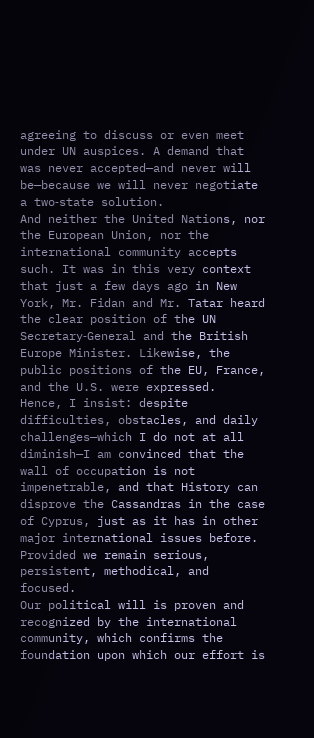agreeing to discuss or even meet under UN auspices. A demand that was never accepted—and never will be—because we will never negotiate a two‑state solution.
And neither the United Nations, nor the European Union, nor the international community accepts such. It was in this very context that just a few days ago in New York, Mr. Fidan and Mr. Tatar heard the clear position of the UN Secretary‑General and the British Europe Minister. Likewise, the public positions of the EU, France, and the U.S. were expressed.
Hence, I insist: despite difficulties, obstacles, and daily challenges—which I do not at all diminish—I am convinced that the wall of occupation is not impenetrable, and that History can disprove the Cassandras in the case of Cyprus, just as it has in other major international issues before. Provided we remain serious, persistent, methodical, and focused.
Our political will is proven and recognized by the international community, which confirms the foundation upon which our effort is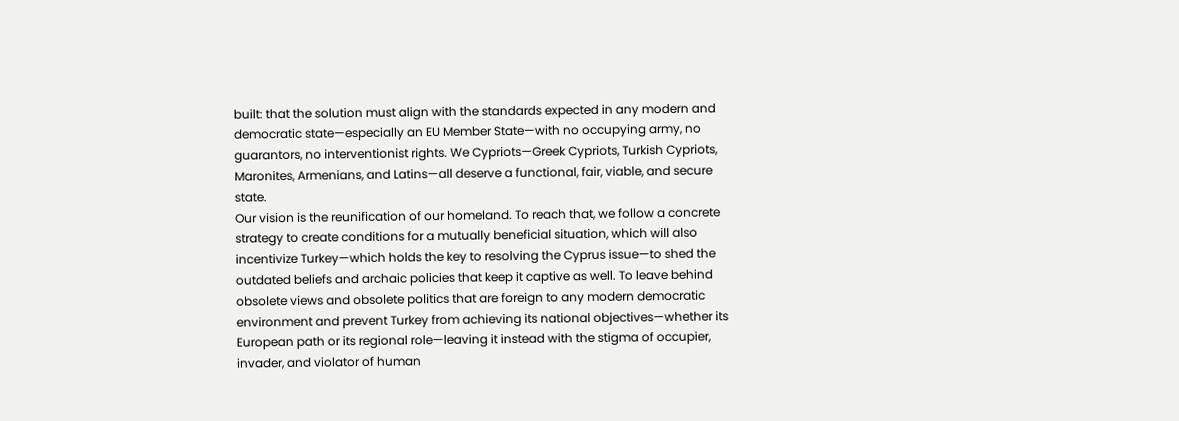built: that the solution must align with the standards expected in any modern and democratic state—especially an EU Member State—with no occupying army, no guarantors, no interventionist rights. We Cypriots—Greek Cypriots, Turkish Cypriots, Maronites, Armenians, and Latins—all deserve a functional, fair, viable, and secure state.
Our vision is the reunification of our homeland. To reach that, we follow a concrete strategy to create conditions for a mutually beneficial situation, which will also incentivize Turkey—which holds the key to resolving the Cyprus issue—to shed the outdated beliefs and archaic policies that keep it captive as well. To leave behind obsolete views and obsolete politics that are foreign to any modern democratic environment and prevent Turkey from achieving its national objectives—whether its European path or its regional role—leaving it instead with the stigma of occupier, invader, and violator of human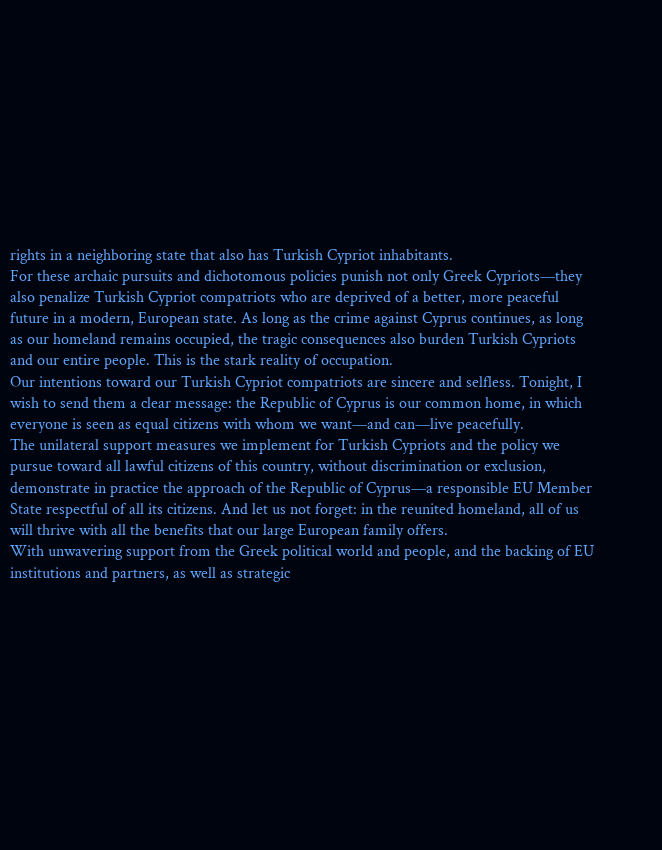rights in a neighboring state that also has Turkish Cypriot inhabitants.
For these archaic pursuits and dichotomous policies punish not only Greek Cypriots—they also penalize Turkish Cypriot compatriots who are deprived of a better, more peaceful future in a modern, European state. As long as the crime against Cyprus continues, as long as our homeland remains occupied, the tragic consequences also burden Turkish Cypriots and our entire people. This is the stark reality of occupation.
Our intentions toward our Turkish Cypriot compatriots are sincere and selfless. Tonight, I wish to send them a clear message: the Republic of Cyprus is our common home, in which everyone is seen as equal citizens with whom we want—and can—live peacefully.
The unilateral support measures we implement for Turkish Cypriots and the policy we pursue toward all lawful citizens of this country, without discrimination or exclusion, demonstrate in practice the approach of the Republic of Cyprus—a responsible EU Member State respectful of all its citizens. And let us not forget: in the reunited homeland, all of us will thrive with all the benefits that our large European family offers.
With unwavering support from the Greek political world and people, and the backing of EU institutions and partners, as well as strategic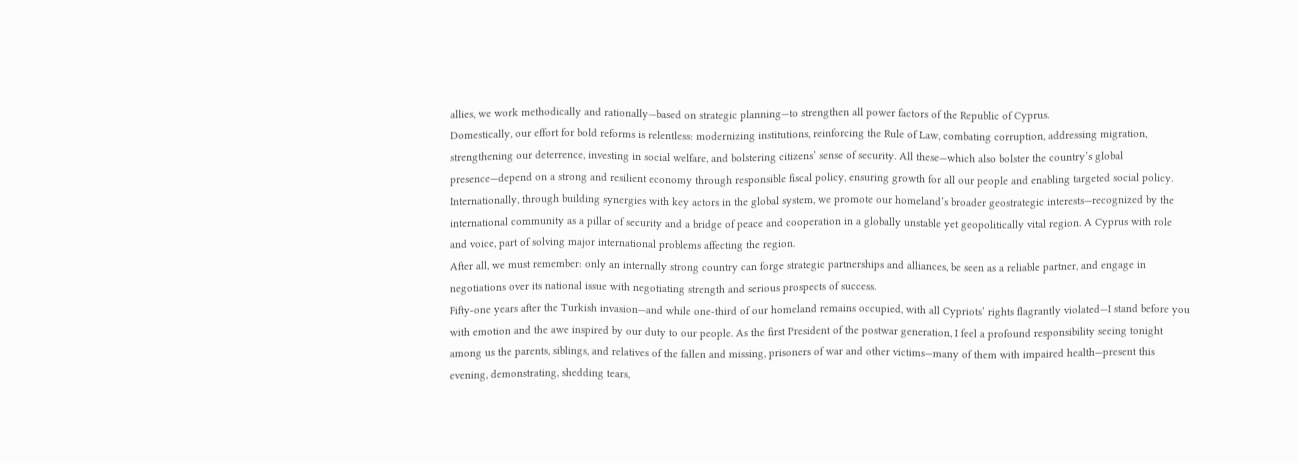allies, we work methodically and rationally—based on strategic planning—to strengthen all power factors of the Republic of Cyprus.
Domestically, our effort for bold reforms is relentless: modernizing institutions, reinforcing the Rule of Law, combating corruption, addressing migration, strengthening our deterrence, investing in social welfare, and bolstering citizens’ sense of security. All these—which also bolster the country’s global presence—depend on a strong and resilient economy through responsible fiscal policy, ensuring growth for all our people and enabling targeted social policy. Internationally, through building synergies with key actors in the global system, we promote our homeland’s broader geostrategic interests—recognized by the international community as a pillar of security and a bridge of peace and cooperation in a globally unstable yet geopolitically vital region. A Cyprus with role and voice, part of solving major international problems affecting the region.
After all, we must remember: only an internally strong country can forge strategic partnerships and alliances, be seen as a reliable partner, and engage in negotiations over its national issue with negotiating strength and serious prospects of success.
Fifty‑one years after the Turkish invasion—and while one‑third of our homeland remains occupied, with all Cypriots’ rights flagrantly violated—I stand before you with emotion and the awe inspired by our duty to our people. As the first President of the postwar generation, I feel a profound responsibility seeing tonight among us the parents, siblings, and relatives of the fallen and missing, prisoners of war and other victims—many of them with impaired health—present this evening, demonstrating, shedding tears,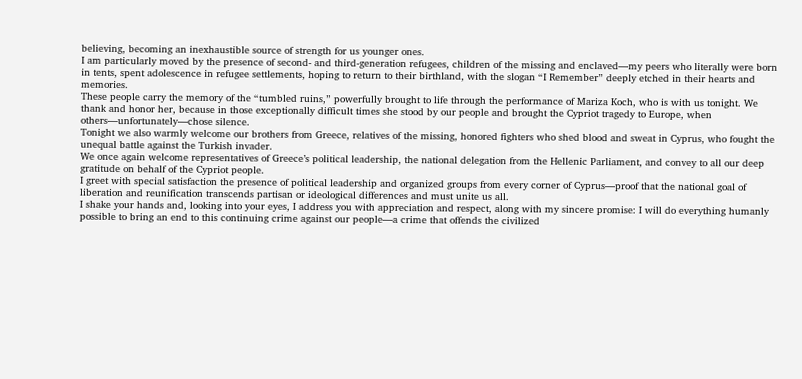believing, becoming an inexhaustible source of strength for us younger ones.
I am particularly moved by the presence of second‑ and third‑generation refugees, children of the missing and enclaved—my peers who literally were born in tents, spent adolescence in refugee settlements, hoping to return to their birthland, with the slogan “I Remember” deeply etched in their hearts and memories.
These people carry the memory of the “tumbled ruins,” powerfully brought to life through the performance of Mariza Koch, who is with us tonight. We thank and honor her, because in those exceptionally difficult times she stood by our people and brought the Cypriot tragedy to Europe, when others—unfortunately—chose silence.
Tonight we also warmly welcome our brothers from Greece, relatives of the missing, honored fighters who shed blood and sweat in Cyprus, who fought the unequal battle against the Turkish invader.
We once again welcome representatives of Greece’s political leadership, the national delegation from the Hellenic Parliament, and convey to all our deep gratitude on behalf of the Cypriot people.
I greet with special satisfaction the presence of political leadership and organized groups from every corner of Cyprus—proof that the national goal of liberation and reunification transcends partisan or ideological differences and must unite us all.
I shake your hands and, looking into your eyes, I address you with appreciation and respect, along with my sincere promise: I will do everything humanly possible to bring an end to this continuing crime against our people—a crime that offends the civilized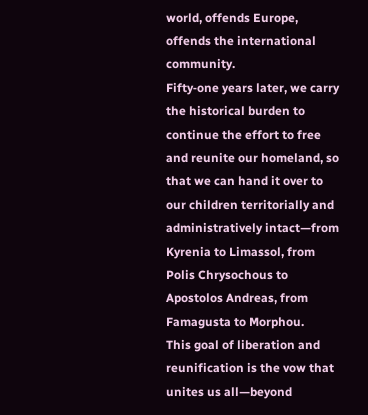world, offends Europe, offends the international community.
Fifty‑one years later, we carry the historical burden to continue the effort to free and reunite our homeland, so that we can hand it over to our children territorially and administratively intact—from Kyrenia to Limassol, from Polis Chrysochous to Apostolos Andreas, from Famagusta to Morphou.
This goal of liberation and reunification is the vow that unites us all—beyond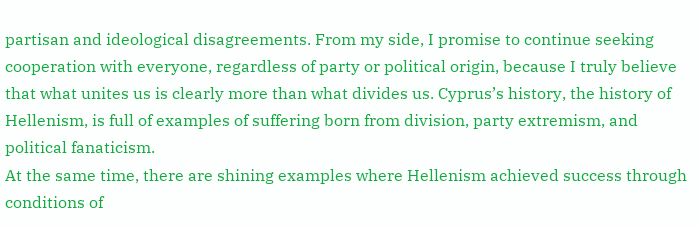partisan and ideological disagreements. From my side, I promise to continue seeking cooperation with everyone, regardless of party or political origin, because I truly believe that what unites us is clearly more than what divides us. Cyprus’s history, the history of Hellenism, is full of examples of suffering born from division, party extremism, and political fanaticism.
At the same time, there are shining examples where Hellenism achieved success through conditions of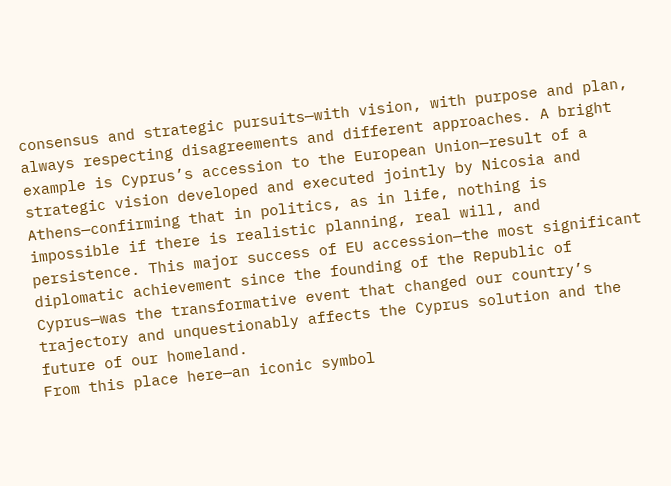consensus and strategic pursuits—with vision, with purpose and plan, always respecting disagreements and different approaches. A bright example is Cyprus’s accession to the European Union—result of a strategic vision developed and executed jointly by Nicosia and Athens—confirming that in politics, as in life, nothing is impossible if there is realistic planning, real will, and persistence. This major success of EU accession—the most significant diplomatic achievement since the founding of the Republic of Cyprus—was the transformative event that changed our country’s trajectory and unquestionably affects the Cyprus solution and the future of our homeland.
From this place here—an iconic symbol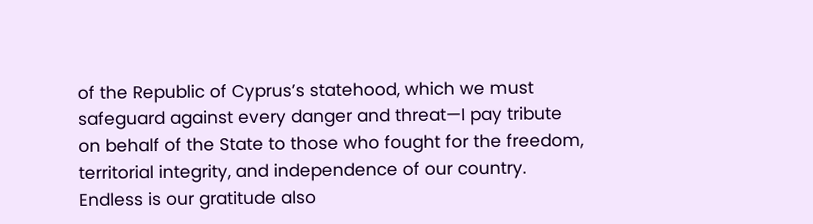of the Republic of Cyprus’s statehood, which we must safeguard against every danger and threat—I pay tribute on behalf of the State to those who fought for the freedom, territorial integrity, and independence of our country. Endless is our gratitude also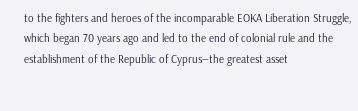to the fighters and heroes of the incomparable EOKA Liberation Struggle, which began 70 years ago and led to the end of colonial rule and the establishment of the Republic of Cyprus—the greatest asset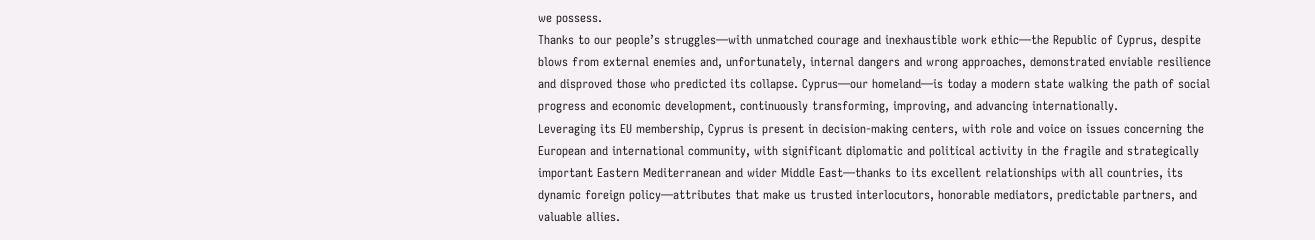we possess.
Thanks to our people’s struggles—with unmatched courage and inexhaustible work ethic—the Republic of Cyprus, despite blows from external enemies and, unfortunately, internal dangers and wrong approaches, demonstrated enviable resilience and disproved those who predicted its collapse. Cyprus—our homeland—is today a modern state walking the path of social progress and economic development, continuously transforming, improving, and advancing internationally.
Leveraging its EU membership, Cyprus is present in decision‑making centers, with role and voice on issues concerning the European and international community, with significant diplomatic and political activity in the fragile and strategically important Eastern Mediterranean and wider Middle East—thanks to its excellent relationships with all countries, its dynamic foreign policy—attributes that make us trusted interlocutors, honorable mediators, predictable partners, and valuable allies.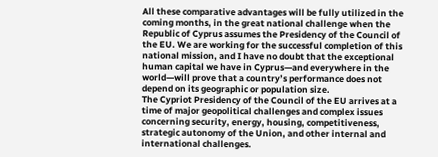All these comparative advantages will be fully utilized in the coming months, in the great national challenge when the Republic of Cyprus assumes the Presidency of the Council of the EU. We are working for the successful completion of this national mission, and I have no doubt that the exceptional human capital we have in Cyprus—and everywhere in the world—will prove that a country’s performance does not depend on its geographic or population size.
The Cypriot Presidency of the Council of the EU arrives at a time of major geopolitical challenges and complex issues concerning security, energy, housing, competitiveness, strategic autonomy of the Union, and other internal and international challenges.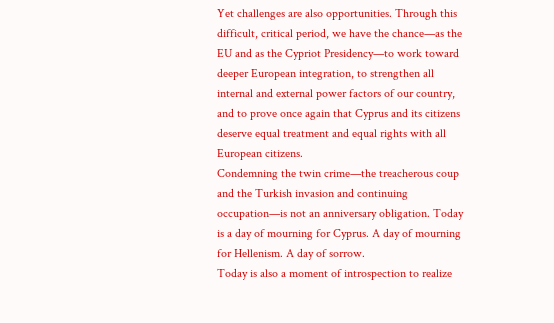Yet challenges are also opportunities. Through this difficult, critical period, we have the chance—as the EU and as the Cypriot Presidency—to work toward deeper European integration, to strengthen all internal and external power factors of our country, and to prove once again that Cyprus and its citizens deserve equal treatment and equal rights with all European citizens.
Condemning the twin crime—the treacherous coup and the Turkish invasion and continuing occupation—is not an anniversary obligation. Today is a day of mourning for Cyprus. A day of mourning for Hellenism. A day of sorrow.
Today is also a moment of introspection to realize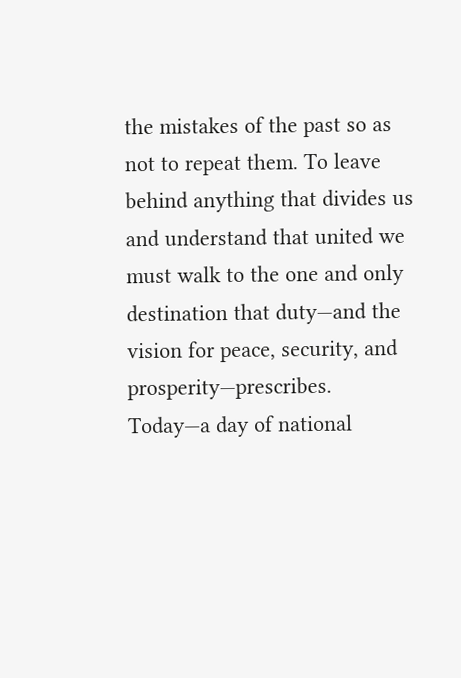the mistakes of the past so as not to repeat them. To leave behind anything that divides us and understand that united we must walk to the one and only destination that duty—and the vision for peace, security, and prosperity—prescribes.
Today—a day of national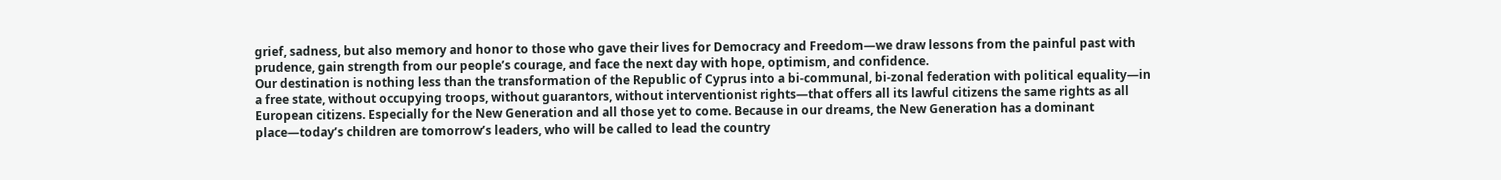grief, sadness, but also memory and honor to those who gave their lives for Democracy and Freedom—we draw lessons from the painful past with prudence, gain strength from our people’s courage, and face the next day with hope, optimism, and confidence.
Our destination is nothing less than the transformation of the Republic of Cyprus into a bi‑communal, bi‑zonal federation with political equality—in a free state, without occupying troops, without guarantors, without interventionist rights—that offers all its lawful citizens the same rights as all European citizens. Especially for the New Generation and all those yet to come. Because in our dreams, the New Generation has a dominant place—today’s children are tomorrow’s leaders, who will be called to lead the country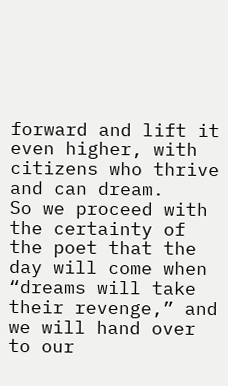forward and lift it even higher, with citizens who thrive and can dream.
So we proceed with the certainty of the poet that the day will come when “dreams will take their revenge,” and we will hand over to our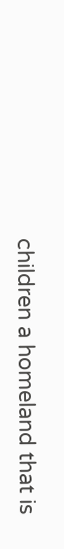children a homeland that is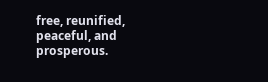free, reunified, peaceful, and prosperous.